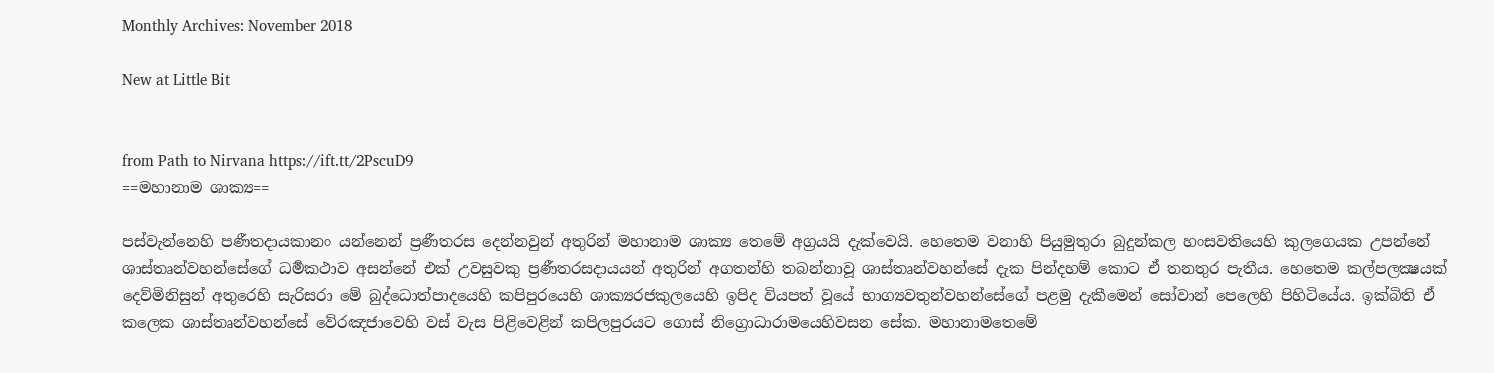Monthly Archives: November 2018

New at Little Bit


from Path to Nirvana https://ift.tt/2PscuD9
==මහානාම ශාක්‍ය==

පස්වැන්නෙහි පණීතදායකානං යන්නෙන් ප්‍රණීතරස දෙන්නවුන් අතු‍රින් මහානාම ශාක්‍ය තෙමේ අග්‍රයයි දැක්වෙයි. හෙතෙම වනාහි පියුමුතුරා බුදුන්කල හංසවතියෙහි කුලගෙයක උපන්නේ ශාස්තෘන්වහන්සේගේ ධර්‍මකථාව අසන්නේ එක් උවසුවකු ප්‍රණීතරසදායයන් අතුරින් අගතන්හි තබන්නාවූ ශාස්තෘන්වහන්සේ දැක පින්දහම් කොට ඒ තනතුර පැතීය. හෙතෙම කල්පලක්‍ෂයක් දෙව්මිනිසුන් අතුරෙහි සැරිසරා මේ බුද්ධොත්පාදයෙහි කපිපුරයෙහි ශාක්‍යරජකුලයෙහි ඉපිද වියපත් වූයේ භාග්‍යවතුන්වහන්සේගේ පළමු දැකීමෙන් සෝවාන් පෙලෙහි පිහිටියේය. ඉක්බිති ඒ කලෙක ශාස්තෘන්වහන්සේ වේරඤජාවෙහි වස් වැස පිළිවෙළින් කපිලපුරයට ගොස් නි‍ග්‍රොධාරාමයෙහිවසන සේක. මහානාමතෙමේ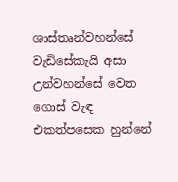ශාස්තෘන්වහන්සේ වැඩිසේකැයි අසා උන්වහන්සේ වෙත ගොස් වැඳ එකත්පසෙක හුන්නේ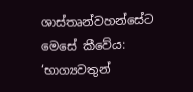ශාස්තෘන්වහන්සේට මෙසේ කීවේය: ‘භාග්‍යවතුන්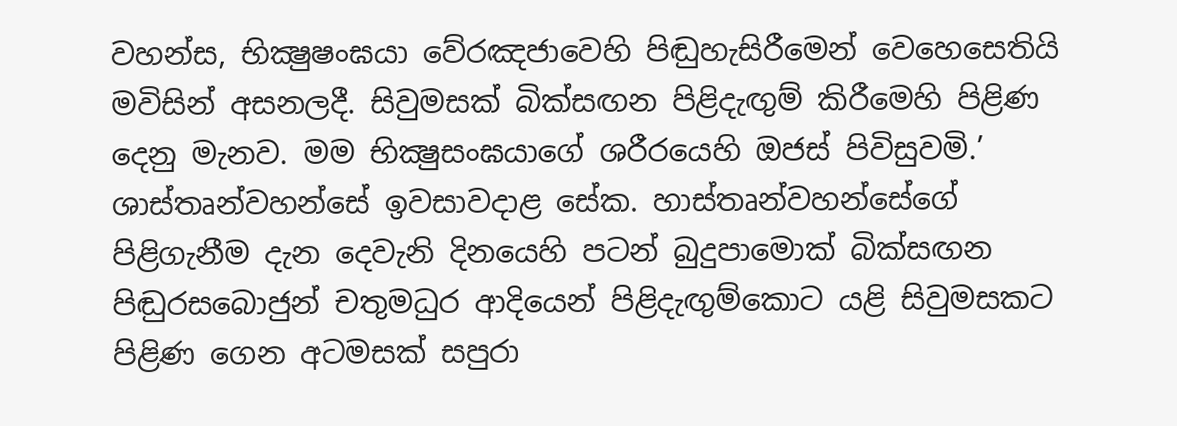වහන්ස, භික්‍ෂුෂංඝයා වේරඤජාවෙහි පිඬුහැසිරීමෙන් වෙහෙසෙතියි මවිසින් අසනලදී. සිවුමසක් බික්සඟන පිළිදැඟුම් කිරීමෙහි පිළිණ දෙනු මැනව. මම භික්‍ෂුසංඝයාගේ ශරීරයෙහි ඔජස් පිවිසුවමි.’ ශාස්තෘන්වහන්සේ ඉවසාවදාළ සේක. හාස්තෘන්වහන්සේගේ පිළිගැනීම දැන දෙවැනි දිනයෙහි පටන් බුදුපාමොක් බික්සඟන පිඬුරසබොජුන් චතුමධුර ආදියෙන් පිළිදැඟුම්කොට යළි සිවුමසකට පිළිණ ගෙන අටමසක් සපුරා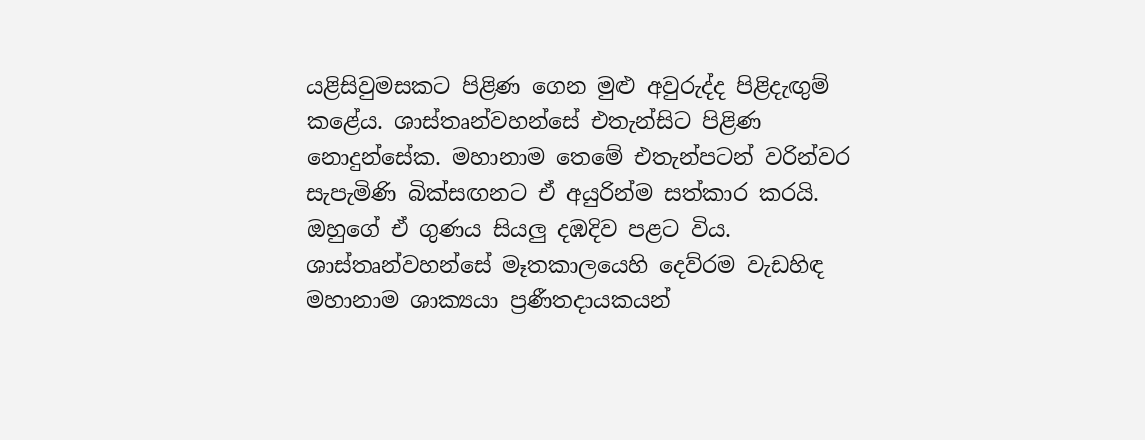යළිසිවුමසකට පිළිණ ගෙන මුළු අවුරුද්ද පිළිදැඟුම් කළේය. ශාස්තෘන්වහන්සේ එතැන්සිට පිළිණ නොදුන්සේක. මහානාම තෙමේ එතැන්පටන් වරින්වර සැපැමිණි බික්සඟනට ඒ අයුරින්ම සත්කාර කරයි. ඔහුගේ ඒ ගුණය සියලු දඹදිව පළට විය. ශාස්තෘන්වහන්සේ මෑතකාලයෙහි දෙව්රම වැඩහිඳ මහානාම ශාක්‍යයා ප්‍රණීතදායකයන්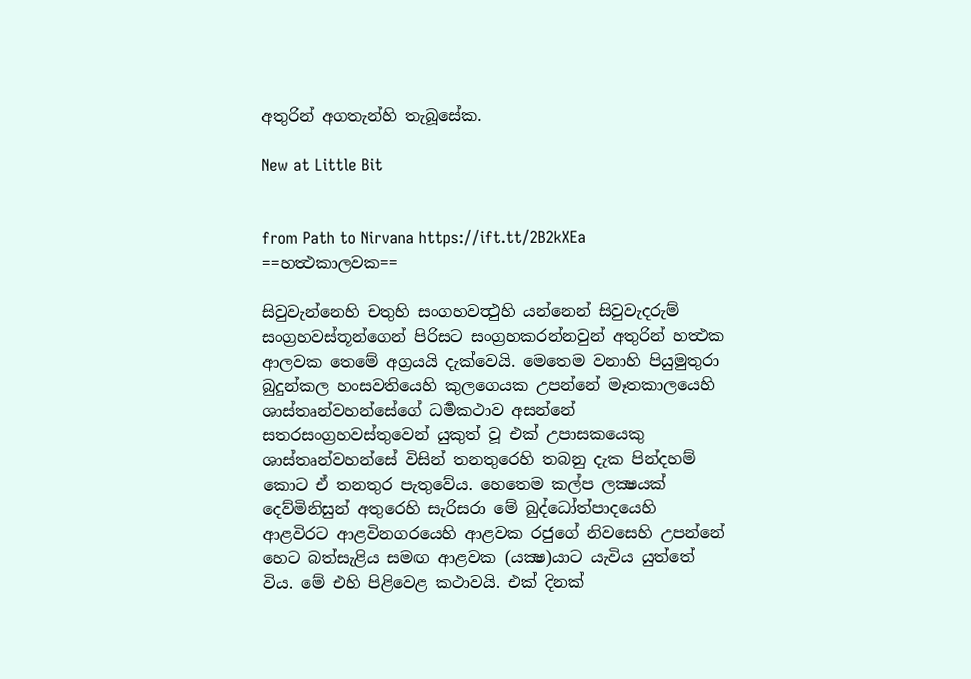අතුරින් අගතැන්හි තැබූසේක.

New at Little Bit


from Path to Nirvana https://ift.tt/2B2kXEa
==හත්‍ථකාලවක==

සිවුවැන්නෙහි චතුහි සංගහවත්‍ථුහි යන්නෙන් සිවුවැදරුම් සංග්‍රහවස්තූන්ගෙන් පිරිසට සංග්‍රහකරන්නවුන් අතුරින් හත්‍ථක ආලවක තෙමේ අග්‍රයයි දැක්වෙයි. මෙතෙම වනාහි පියුමුතුරා බුදුන්කල හංසවතියෙහි කුලගෙයක උපන්නේ මෑතකාලයෙහි ශාස්තෘන්වහන්සේගේ ධර්‍මකථාව අසන්නේ සතරසංග්‍රහවස්තුවෙන් යුකුත් වූ එක් උපාසකයෙකු ශාස්තෘන්වහන්සේ විසින් තනතුරෙහි තබනු දැක පින්දහම් කොට ඒ තනතුර පැතුවේය. හෙතෙම කල්ප ලක්‍ෂයක් දෙව්මිනිසුන් අතුරෙහි සැරිසරා මේ බුද්ධෝත්පාදයෙහි ආළවිරට ආළවිනගරයෙහි ආළවක රජුගේ නිවසෙහි උපන්නේ හෙට බත්සැළිය සමඟ ආළවක (යක්‍ෂ)යාට යැවිය යුත්තේ විය. මේ එහි පිළිවෙළ කථාවයි. එක් දිනක්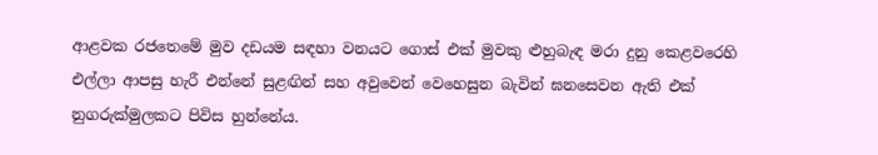ආළවක රජතෙමේ මුව දඩයම සඳහා වනයට ගොස් එක් මුවකු ළුහුබැඳ මරා දුනු කෙළවරෙහි එල්ලා ආපසු හැරී එන්නේ සුළඟින් සහ අවුවෙන් වෙහෙසුන බැවින් ඝනසෙවන ඇති එක් නුගරුක්මුලකට පිවිස හුන්නේය.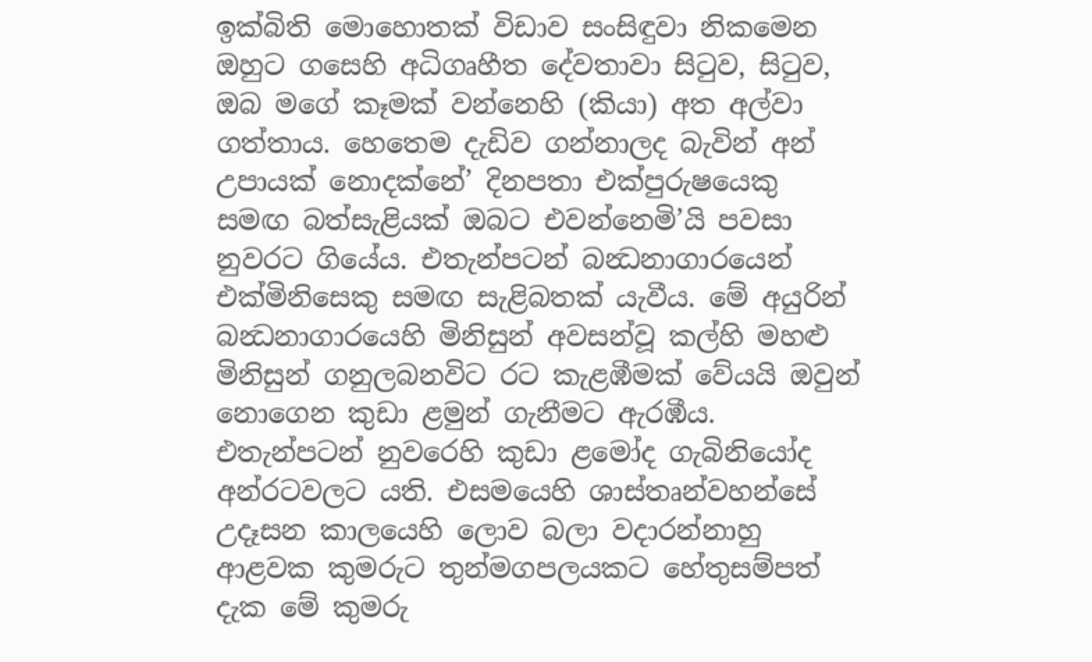ඉක්බිති මොහොතක් විඩාව සංසිඳුවා නිකමෙන ඔහුට ගසෙහි අධිගෘහීත දේවතාවා සිටුව, සිටුව, ඔබ මගේ කෑමක් වන්නෙහි (කියා) අත අල්වා ගත්තාය. හෙතෙම දැඩිව ගන්නාලද බැවින් අන් උපායක් නොදක්නේ’ දිනපතා එක්පුරුෂයෙකු සමඟ බත්සැළියක් ඔබට එවන්නෙමි’යි පවසා නුවරට ගියේය. එතැන්පටන් බන්‍ධනාගාරයෙන් එක්මිනිසෙකු සමඟ සැළිබතක් යැවීය. මේ අයුරින් බන්‍ධනාගාරයෙහි මිනිසුන් අවසන්වූ කල්හි මහළු මිනිසුන් ගනුලබනවිට රට කැළඹීමක් වේයයි ඔවුන් නොගෙන කුඩා ළමුන් ගැනීමට ඇරඹීය. එතැන්පටන් නුවරෙහි කුඩා ළමෝද ගැබිනියෝද අන්රටවලට යති. එසමයෙහි ශාස්තෘන්වහන්සේ උදෑසන කාලයෙහි ලොව බලා වදාරන්නාහු ආළවක කුමරුට තුන්මගපලයකට හේතුසම්පත් දැක මේ කුමරු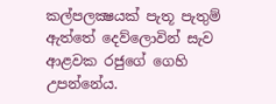කල්පලක්‍ෂයක් පැතූ පැතුම් ඇත්තේ දෙව්ලොවින් සැව ආළවක රජුගේ ගෙහි උපන්නේය.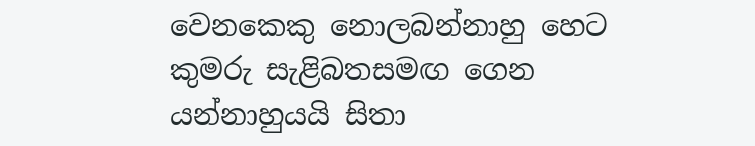වෙනකෙකු නොලබන්නාහු හෙට කුමරු සැළිබතසමඟ ගෙන යන්නාහුයයි සිතා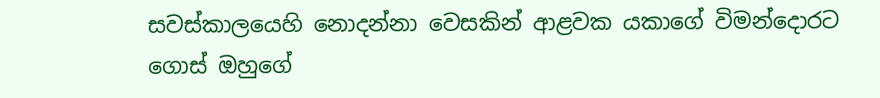සවස්කාලයෙහි නොදන්නා වෙසකින් ආළවක යකා‍ගේ විමන්දොරට ගොස් ඔහුගේ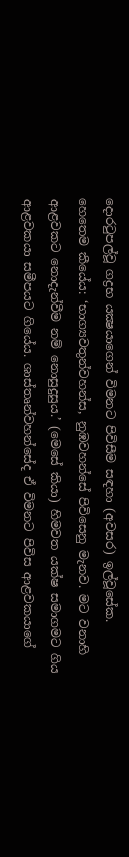දොරටුපල්වූ ගද්‍රභ යක්‍ෂයාගෙන් විමනට පිවිසීම සඳහා (අවසර) ඉල්වූසේක. හෙතෙම කීයේය: ‘භාග්‍යවතුන්වහන්ස, නුඹවහන්සේ පිවිසෙනු මැනව. මට වනාහි ආළවකට නොදැන්වීම නම් නොසුදුසුය.’ (මෙසේ කියා) හිමවත යක්ෂ සමාගමට ගිය ආළවකයා සමීපයට ගියේය. ශාස්තෘන්වහන්සේද ඒ විමනට පිවිස ආළවකයාගේ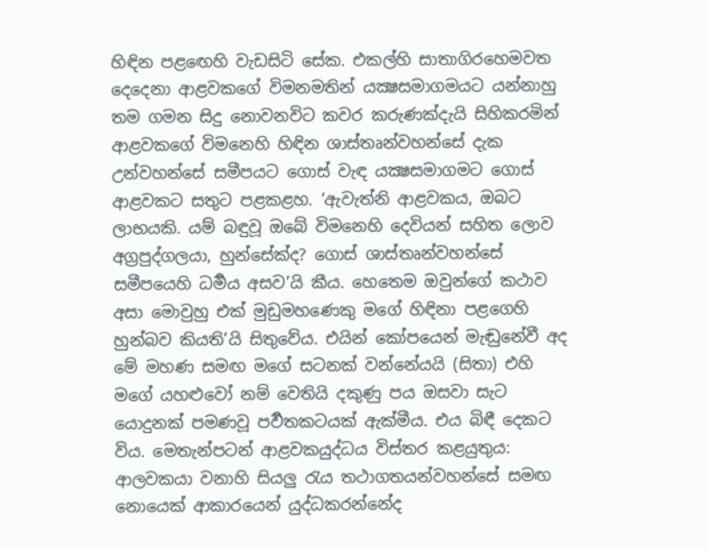හිඳින පළ‍ඟෙහි වැඩසිටි සේක. එකල්හි සාතාගිරහෙමවත දෙදෙනා ආළවකගේ විමනමතින් යක්‍ෂසමාගමයට යන්නාහු තම ගමන සිදු නොවනවිට කවර කරුණක්දැයි සිහිකරමින් ආළවකගේ විමනෙහි හිඳින ශාස්තෘන්වහන්සේ දැක උන්වහන්සේ සමීපයට ගොස් වැඳ යක්‍ෂසමාගමට ගොස් ආළවකට සතුට පළකළහ. ‘ඇවැත්නි ආළවකය, ඔබට ලාභයකි. යම් බඳුවූ ඔබේ විමනෙහි දෙවියන් සහිත ලොව අග්‍රපුද්ගලයා, හුන්සේක්ද? ගොස් ශාස්තෘන්වහන්සේ සමීපයෙහි ධර්‍මය අසව’යි කීය. හෙතෙම ඔවුන්ගේ කථාව අසා මොවුහු එක් මුඩුමහණෙකු මගේ හිඳිනා පළගෙහි හුන්බව කියති’යි සිතුවේය. එයින් කෝපයෙන් මැඬුනේවී අද මේ මහණ සමඟ මගේ සටනක් වන්නේයයි (සිතා) එහි මගේ යහළුවෝ නම් වෙතියි දකුණු පය ඔසවා සැට යොදුනක් පමණවූ පර්‍වතකටයක් ඇක්මීය. එය බිඳී දෙකට විය. මෙතැන්පටන් ආළවකයුද්ධය විස්තර කළයුතුය: ආලවකයා වනාහි සියලු රැය තථාගතයන්වහන්සේ සමඟ නොයෙක් ආකාරයෙන් යුද්ධකරන්නේද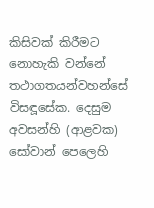කිසිවක් කිරීමට නොහැකි වන්නේ තථාගතයන්වහන්සේ විසඳූසේක. දෙසුම අවසන්හි (ආළවක) සෝවාන් පෙලෙහි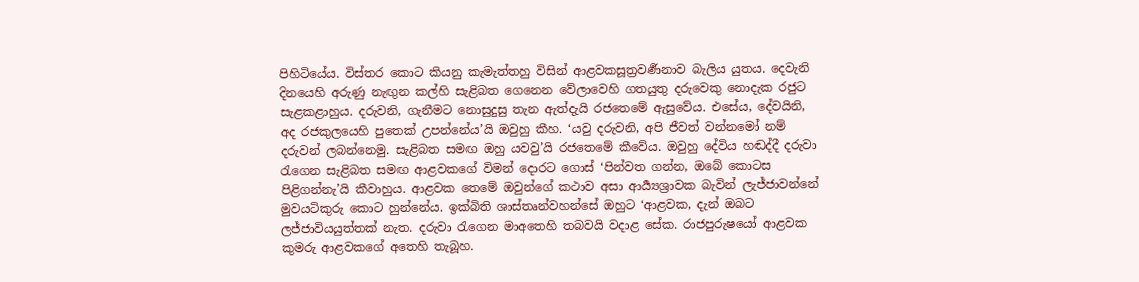පිහිටියේය. විස්තර කොට කියනු කැමැත්තහු විසින් ආළවකසූත්‍රවර්‍ණනාව බැලිය යුතය. දෙවැනි දිනයෙහි අරුණු නැඟුන කල්හි සැළිබත ගෙනෙන වේලාවෙහි ගතයුතු දරුවෙකු නොදැක රජුට සැළකළාහුය. දරුවනි, ගැනීමට නොසුදුසු තැන ඇත්දැයි රජතෙමේ ඇසුවේය. එසේය, දේවයිනි, අද රජකුලයෙහි පුතෙක් උපන්නේය’යි ඔවුහු කීහ. ‘යවු දරුවනි, අපි ජීවත් වන්නමෝ නම් දරුවන් ලබන්නෙමු. සැළිබත සමඟ ඔහු යවවු’යි රජතෙමේ කීවේය. ඔවුහු දේවිය හඬද්දී දරුවා රැගෙන සැළිබත සමඟ ආළවකගේ විමන් දොරට ගොස් ‘පින්වත ගන්න, ඔබේ කොටස පිළිගන්නැ’යි කීවාහුය. ආළවක තෙමේ ඔවුන්ගේ කථාව අසා ආර්‍ය්‍යශ්‍රාවක බැවින් ලැජ්ජාවන්නේ මුවයටිකුරු කොට හුන්නේය. ඉක්බිති ශාස්තෘන්වහන්සේ ඔහුට ‘ආළවක, දැන් ඔබට ලජ්ජාවියයුත්තක් නැත. දරුවා රැගෙන මාඅතෙහි තබවයි වදාළ සේක. රාජපුරුෂයෝ ආළවක කුමරු ආළවකගේ අතෙහි තැබූහ.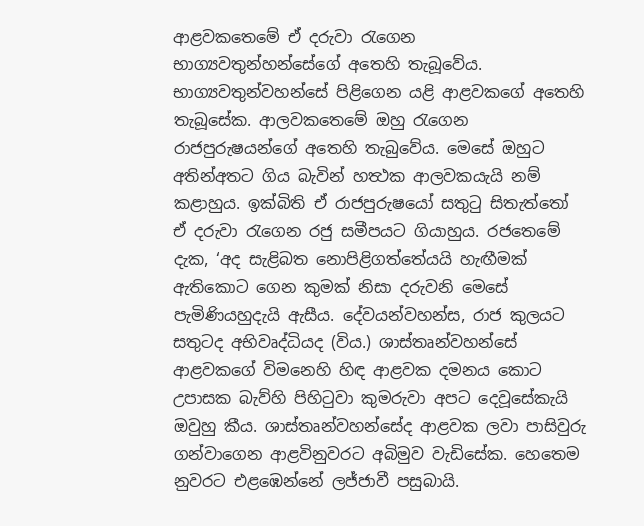ආළවකතෙමේ ඒ දරුවා රැගෙන භාග්‍යවතුන්හන්සේගේ අතෙහි තැබූවේය. භාග්‍යවතුන්වහන්සේ පිළිගෙන යළි ආළවකගේ අතෙහි තැබූසේක. ආලවකතෙමේ ඔහු රැගෙන රාජපුරුෂයන්ගේ අතෙහි තැබුවේය. මෙසේ ඔහුට අතින්අතට ගිය බැවින් හත්‍ථක ආලවකයැයි නම් කළාහුය. ඉක්බිති ඒ රාජපුරු‍ෂයෝ සතුටු සිතැත්තෝ ඒ දරුවා රැගෙන රජු සමීපයට ගියාහුය. රජතෙමේ දැක, ‘අද සැළිබත නොපිළිගත්තේයයි හැඟීමක් ඇතිකොට ගෙන කුමක් නිසා දරුවනි මෙසේ පැමිණියහුදැයි ඇසීය. දේවයන්වහන්ස, රාජ කුලයට සතුටද අභිවෘද්ධියද (විය.) ශාස්තෘන්වහන්සේ ආළවකගේ විමනෙහි හිඳ ආළවක දමනය කොට උපාසක බැව්හි පිහිටුවා කුමරුවා අපට දෙවූසේකැයි ඔවුහු කීය. ශාස්තෘන්වහන්සේද ආළවක ලවා පාසිවුරු ගන්වාගෙන ආළවිනුවරට අබිමුව වැඩිසේක. හෙතෙම නුවරට එළඹෙන්නේ ලජ්ජාවී පසුබායි.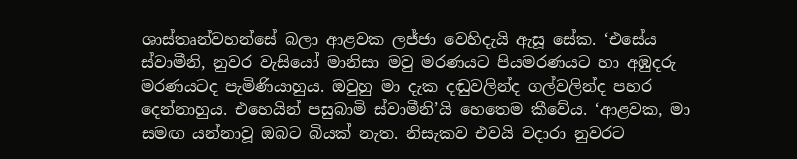ශාස්තෘන්වහන්සේ බලා ආළවක ලජ්ජා වෙහිදැයි ඇසූ සේක. ‘එසේය ස්වාමීනි, නුවර වැසියෝ මානිසා මවු මරණයට පියමරණයට හා අඹුදරු මරණයටද පැමිණියාහුය. ඔවුහු මා දැක දඬුවලින්ද ගල්වලින්ද පහර දෙන්නාහුය. එහෙයින් පසුබාමි ස්වාමීනි’යි හෙතෙම කීවේය. ‘ආළවක, මා සමඟ යන්නාවූ ඔබට බියක් නැත. නිසැකව එවයි වදාරා නුවරට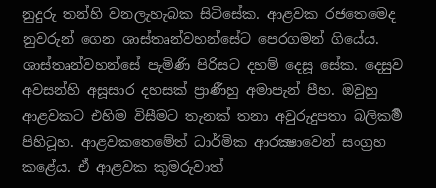නුදුරු තන්හි වනලැහැබක සිටිසේක. ආළවක රජතෙමෙද නුවරුන් ගෙන ශාස්තෘන්වහන්සේට පෙරගමන් ගියේය. ශාස්තෘන්වහන්සේ පැමිණි පිරිසට දහම් දෙසූ සේක. දෙසුව අවසන්හි අසූසාර දහසක් ප්‍රාණීහු අමාපැන් පීහ. ඔවුහු ආළවකට එහිම විසීමට තැනක් තනා අවුරුදුපතා බලිකර්‍ම පිහිටූහ. ආළවකතෙමේත් ධාර්මික ආරක්‍ෂාවෙන් සංග්‍රහ කළේය. ඒ ආළවක කුමරුවාත්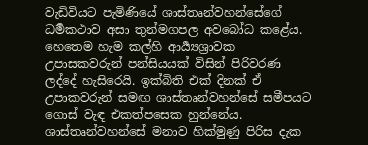වැඩිවියට පැමිණියේ ශාස්තෘන්වහන්සේගේ ධර්‍මකථාව අසා තුන්මගපල අවබෝධ කළේය. හෙතෙම හැම කල්හි ආර්‍ය්‍යශ්‍රාවක උපාසකවරුන් පන්සියයක් විසින් පිරිවරණ ලද්දේ හැසිරෙයි. ඉක්බිති එක් දිනක් ඒ උපාකවරුන් සමඟ ශාස්තෘන්වහන්සේ සමීපයට ගොස් වැඳ එකත්පසෙක හුන්නේය. ශාස්තෘන්වහන්සේ මනාව හික්මුණු පිරිස දැක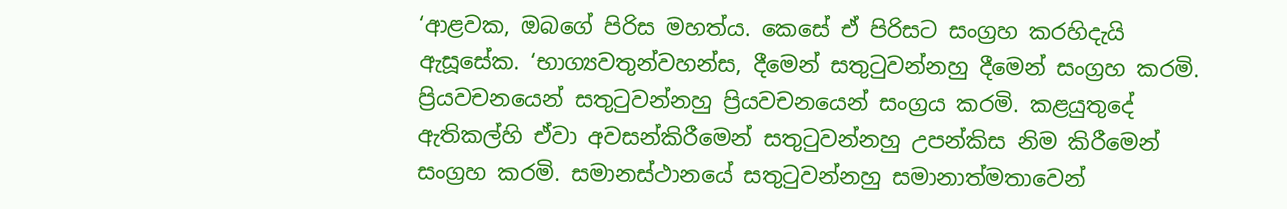‘ආළවක, ඔබගේ පිරිස මහත්ය. කෙසේ ඒ පිරිසට සංග්‍රහ කරහිදැයි ඇසූසේක. ‘භාග්‍යවතුන්වහන්ස, දීමෙන් සතුටුවන්නහු දීමෙන් සංග්‍රහ කරමි. ප්‍රියවචනයෙන් සතුටුවන්නහු ප්‍රියවචනයෙන් සංග්‍රය කරමි. කළයුතුදේ ඇතිකල්හි ඒවා අවසන්කිරීමෙන් සතුටුවන්නහු උපන්කිස නිම කිරීමෙන් සංග්‍රහ කරමි. සමානස්ථානයේ සතුටුවන්නහු සමානාත්මතාවෙන්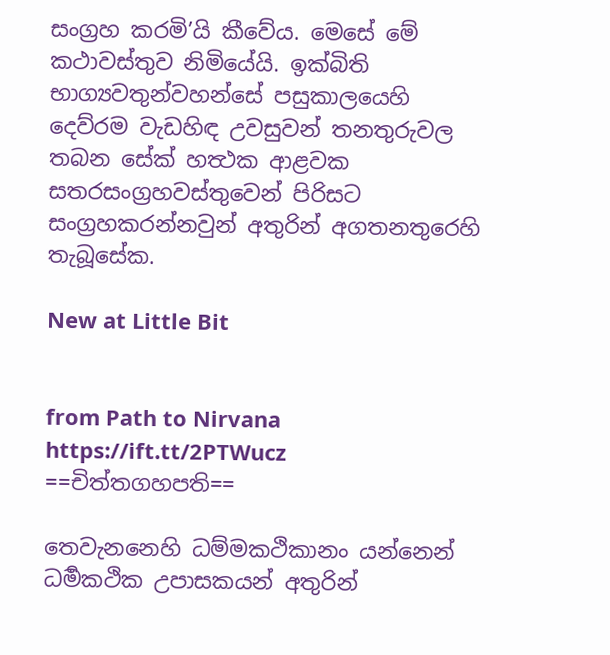සංග්‍රහ කරමි’යි කීවේය. මෙසේ මේ කථාවස්තුව නිමියේයි. ඉක්බිති භාග්‍යවතුන්වහන්සේ පසුකාලයෙහි දෙව්රම වැඩහිඳ උවසුවන් තනතුරුවල තබන සේක් හත්‍ථක ආළවක සතරසංග්‍රහවස්තුවෙන් පිරිසට සංග්‍රහකරන්නවුන් අතුරින් අගතනතුරෙහි තැබූසේක.

New at Little Bit


from Path to Nirvana https://ift.tt/2PTWucz
==චිත්තගහපති==

තෙවැනනෙහි ධම්මකථිකානං යන්නෙන් ධර්‍මකථික උපාසකයන් අතුරින්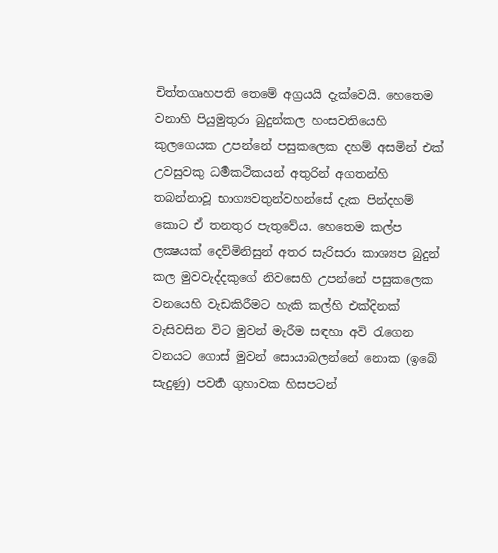චිත්තගෘහපති තෙමේ අග්‍රයයි දැක්වෙයි. හෙතෙම වනාහි පියුමුතුරා බුදුන්කල හංසවතියෙහි කුලගෙයක උපන්නේ පසුකලෙක දහම් අසමින් එක් උවසුවකු ධර්‍මකථිකයන් අතුරින් අගතන්හි තබන්නාවූ භාග්‍යවතුන්වහන්සේ දැක පින්දහම් කොට ඒ තනතුර පැතුවේය. හෙතෙම කල්ප ලක්‍ෂයක් දෙව්මිනිසුන් අතර සැරිසරා කාශ්‍යප බුදුන් කල මුවවැද්දකුගේ නිවසෙහි උපන්නේ පසුකලෙක වනයෙහි වැඩකිරීමට හැකි කල්හි එක්දිනක් වැසිවසින විට මුවන් මැරීම සඳහා අවි රැගෙන වනයට ගොස් මුවන් සොයාබලන්නේ නොක (ඉබේ සැදුණු) පවර්‍ත ගුහාවක හිසපටන්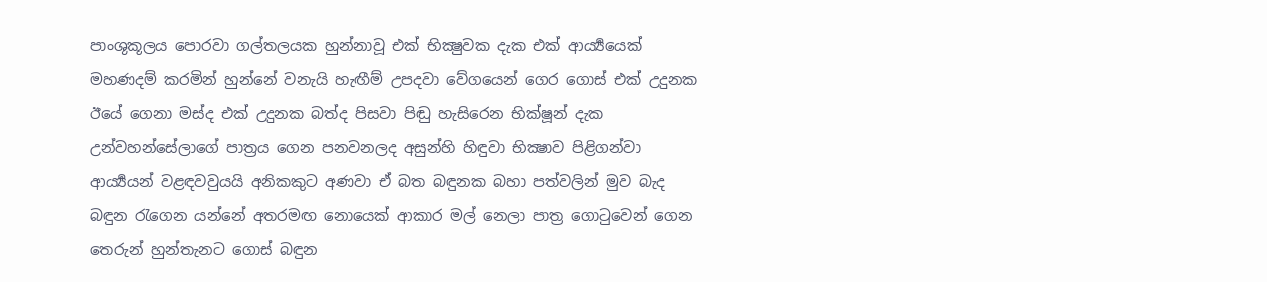පාංශුකූලය පොරවා ගල්තලයක හුන්නාවූ එක් භික්‍ෂුවක දැක එක් ආර්‍ය්‍යයෙක් මහණදම් කරමින් හුන්නේ වනැයි හැඟීම් උපදවා වේගයෙන් ගෙර ගොස් එක් උදුනක ඊයේ ගෙනා මස්ද එක් උදුනක බත්ද පිසවා පිඬු හැසිරෙන භික්ෂූන් දැක උන්වහන්සේලාගේ පාත්‍රය ගෙන පනවනලද අසුන්හි හිඳුවා භික්‍ෂාව පිළිගන්වා ආර්‍ය්‍යයන් වළඳවවුයයි අනිකකුට අණවා ඒ බත බඳුනක බහා පත්වලින් මුව බැද බඳුන රැගෙන යන්නේ අතරමඟ නොයෙක් ආකාර මල් නෙලා පාත්‍ර ගොටුවෙන් ගෙන තෙරුන් හුන්තැනට ගොස් බඳුන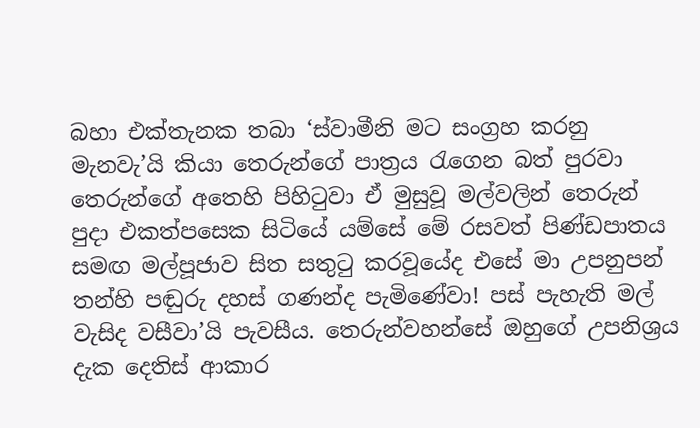බහා එක්තැනක තබා ‘ස්වාමීනි මට සංග්‍රහ කරනු මැනවැ’යි කියා තෙරුන්ගේ පාත්‍රය රැගෙන බත් පුරවා තෙරුන්ගේ අතෙහි පිහිටුවා ඒ මුසුවූ මල්වලින් තෙරුන් පුදා එකත්පසෙක සිටියේ යම්සේ මේ රසවත් පිණ්ඩපාතය සමඟ මල්පූජාව සිත සතුටු කරවූයේද එසේ මා උපනුපන් තන්හි පඬුරු දහස් ගණන්ද පැමිණේවා! පස් පැහැති මල් වැසිද වසීවා’යි පැවසීය. තෙරුන්වහන්සේ ඔහුගේ උපනිශ්‍රය දැක දෙතිස් ආකාර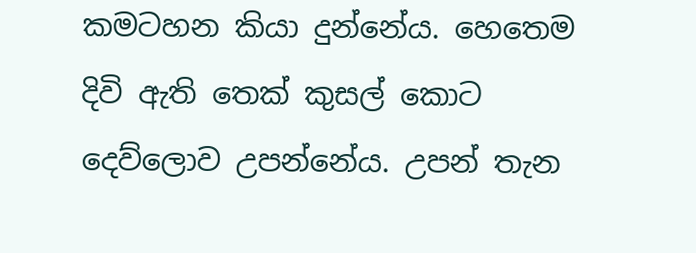කමටහන කියා දුන්නේය. හෙතෙම දිවි ඇති‍ තෙක් කුසල් කොට දෙව්ලොව උපන්නේය. උපන් තැන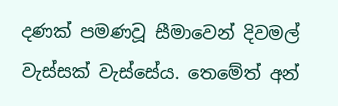දණක් පමණවූ සීමාවෙන් දිවමල් වැස්සක් වැස්සේය. තෙමේත් අන්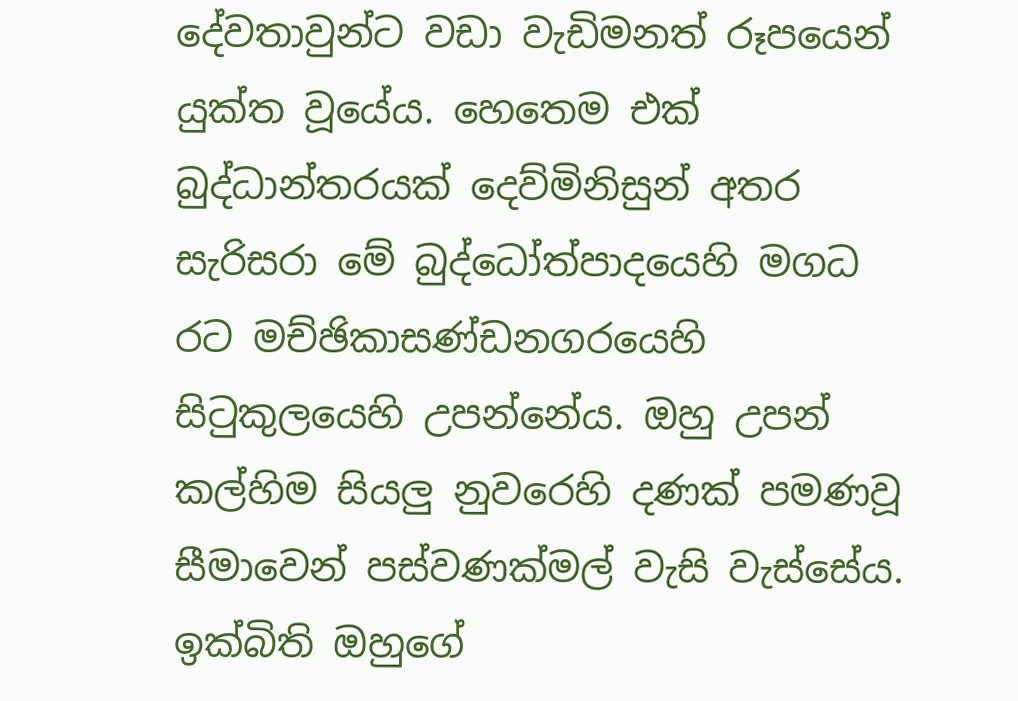දේවතාවුන්ට වඩා වැඩිමනත් රූපයෙන් යුක්ත වූයේය. හෙතෙම එක් බුද්ධාන්තරයක් දෙව්මිනිසුන් අතර සැරිසරා මේ බුද්ධෝත්පාදයෙහි මගධ රට මච්ඡිකාසණ්ඩනගරයෙහි සිටුකුලයෙහි උපන්නේය. ඔහු උපන් කල්හිම සියලු නුවරෙහි දණක් පමණවූ සීමාවෙන් පස්වණක්මල් වැසි වැස්සේය. ඉක්බිති ඔහුගේ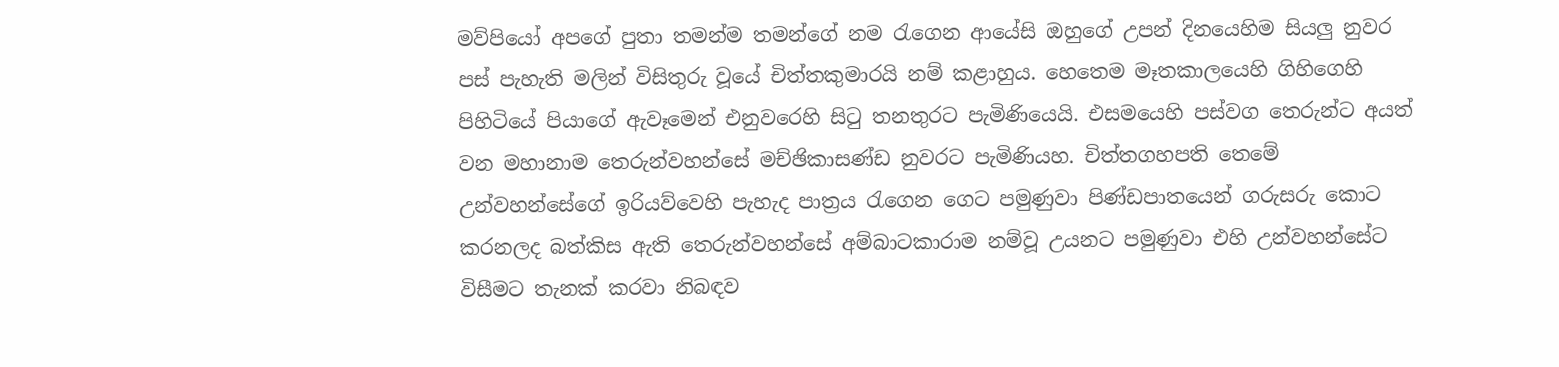මව්පියෝ අපගේ පුතා තමන්ම තමන්ගේ නම රැගෙන ආයේසි ඔහුගේ උපන් දිනයෙහිම සියලු නුවර පස් පැහැති මලින් විසිතුරු වූයේ චිත්තකුමාරයි නම් කළාහුය. හෙතෙම මෑතකාලයෙහි ගිහිගෙහි පිහිටියේ පියාගේ ඇවෑමෙන් එනුවරෙහි සිටු තනතුරට පැමි‍ණියෙයි. එසමයෙහි පස්වග තෙරුන්ට අයත් වන මහානාම තෙරුන්වහන්සේ මච්ඡිකාසණ්ඩ නුවරට පැමිණියහ. චිත්තගහපති තෙමේ උන්වහන්සේගේ ඉරියව්වෙහි පැහැද පාත්‍රය රැගෙන ගෙට පමුණුවා පිණ්ඩපාතයෙන් ගරුසරු කොට කරනලද බත්කිස ඇති තෙරුන්වහන්සේ අම්බාටකාරාම නම්වූ උයනට පමුණුවා එහි උන්වහන්සේට විසීමට තැනක් කරවා නිබඳව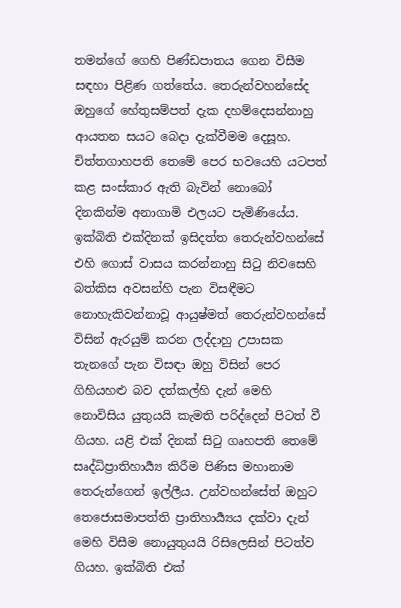තමන්ගේ ගෙහි පිණ්ඩපාතය ගෙන විසීම සඳහා පිළිණ ගත්තේය. තෙරුන්වහන්සේද ඔහුගේ හේතුසම්පත් දැක දහම්දෙසන්නාහු ආයතන සයට බෙදා දැක්වීමම දෙසූහ. චිත්තගාහපති තෙමේ පෙර භවයෙහි යටපත් කළ සංස්කාර ඇති බැවින් නොබෝ දිනකින්ම අනාගාමි එලයට පැමිණියේය. ඉක්බිති එක්දිනක් ඉසිදත්ත තෙරුන්වහන්සේ එහි ගොස් වාසය කරන්නාහු සිටු නිවසෙහි බත්කිස අවසන්හි පැන විසඳීමට නොහැකිවන්නාවූ ආයුෂ්මත් තෙරුන්වහන්සේ විසින් ඇරයුම් කරන ලද්දාහු උපාසක තැනගේ පැන විසඳා ඔහු විසින් පෙර ගිහියහළු බව දත්කල්හි දැන් මෙහි නොවිසිය යුතුයයි කැමති පරිද්දෙන් පිටත් වී ගියහ. යළි එක් දිනක් සිටු ගෘහපති තෙමේ සෘද්ධිප්‍රාති‍හාර්‍ය්‍ය කිරීම පිණිස මහානාම තෙරුන්ගෙන් ඉල්ලීය. උන්වහන්සේත් ඔහුට තෙජොසමාපත්ති ප්‍රාතිහාර්‍ය්‍යය දක්වා දැන් මෙහි විසීම නොයුතුයයි රිසිලෙසින් පිටත්ව ගියහ. ඉක්බිති එක්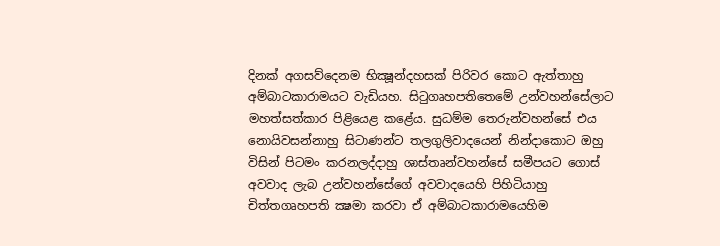දිනක් අගසව්දෙනම භික්‍ෂූන්දහසක් පිරිවර කොට ඇත්තාහු අම්බාටකාරාමයට වැඩියහ. සිටුගෘහපතිතෙමේ උන්වහන්සේලාට මහත්සත්කාර පිළියෙළ කළේය. සුධම්ම තෙරුන්වහන්සේ එය නොයිවසන්නාහු සිටාණන්ට තලගුලිවාදයෙන් නින්දාකොට ඔහු විසින් පිටමං කරනලද්දාහු ශාස්තෘන්වහන්සේ සමීපයට ගොස් අවවාද ලැබ උන්වහන්සේගේ අවවාදයෙහි පිහිටියාහු චිත්තගෘහපති ක්‍ෂමා කරවා ඒ අම්බාටකාරාමයෙහිම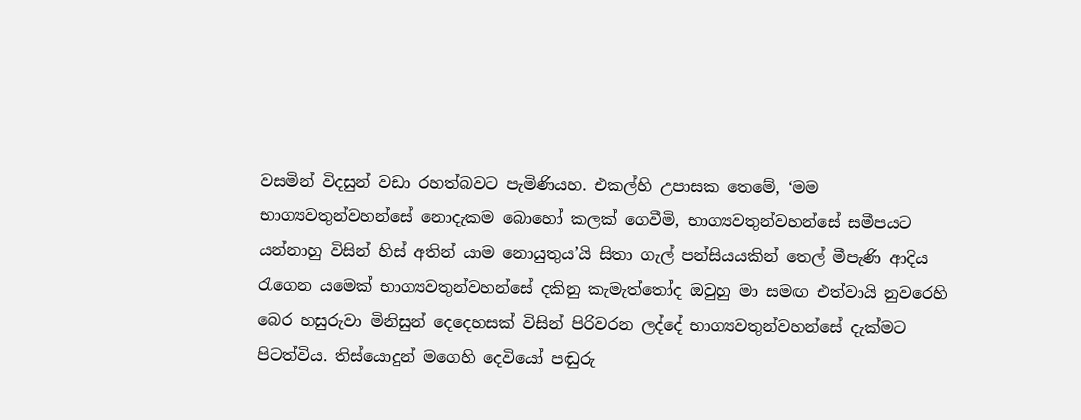වසමින් විදසුන් වඩා රහත්බවට පැමිණියහ. එකල්හි උපාසක තෙමේ, ‘මම භාග්‍යවතුන්වහන්සේ නොදැකම බොහෝ කලක් ගෙවීමි, භාග්‍යවතුන්වහන්සේ සමීපයට යන්නාහු විසින් හිස් අතින් යාම නොයුතුය’යි සිතා ගැල් පන්සියයකින් තෙල් මීපැණි ආදිය රැගෙන යමෙක් භාග්‍යවතුන්වහන්සේ දකිනු කැමැත්තෝද ඔවුහු මා සමඟ එත්වායි නුවරෙහි බෙර හසුරුවා මිනිසුන් දෙදෙහසක් විසින් පිරිවරන ලද්දේ භාග්‍යවතුන්වහන්සේ දැක්මට පිටත්විය. තිස්යොදුන් මගෙහි දෙවියෝ පඬුරු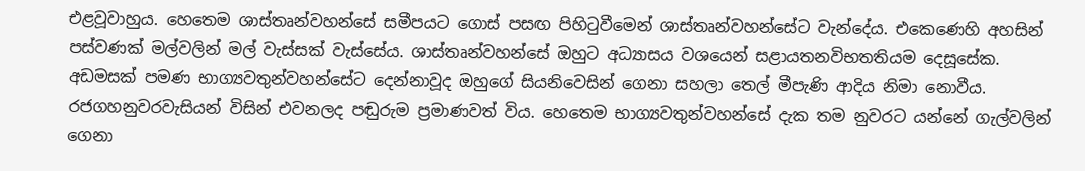එළවූවාහුය. හෙතෙම ශාස්තෘන්වහන්සේ සමීපයට ගොස් පසඟ පිහිටුවීමෙන් ශාස්තෘන්වහන්සේට වැන්දේය. එකෙණෙහි අහසින් පස්වණක් මල්වලින් මල් වැස්සක් වැස්සේය. ශාස්තෘන්වහන්සේ ඔහුට අධ්‍යාසය වශයෙන් සළායතනවිභතතියම දෙසූසේක. අඩමසක් පමණ භාග්‍යවතුන්වහන්සේට දෙන්නාවූද ඔහුගේ සියනිවෙසින් ගෙනා සහලා තෙල් මීපැණි ආදිය නිමා නොවීය. රජගහනුවරවැසියන් විසින් එවනලද පඬුරුම ප්‍රමාණවත් විය. හෙතෙම භාග්‍යවතුන්වහන්සේ දැක තම නුවරට යන්නේ ගැල්වලින් ගෙනා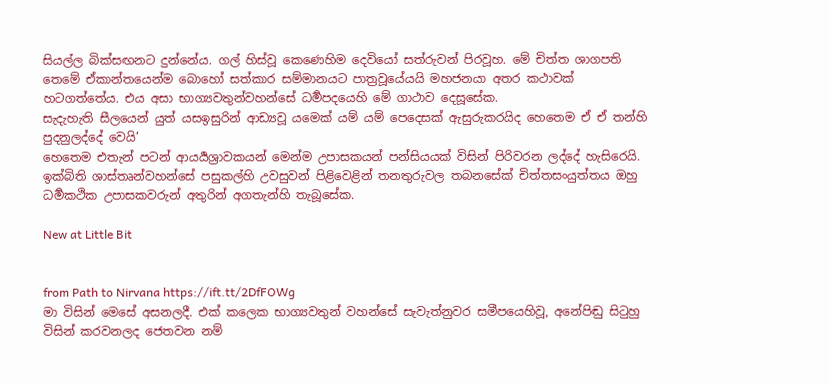සියල්ල බික්සඟනට දුන්නේය. ගල් හිස්වූ කෙණෙහිම දෙවියෝ සත්රුවන් පිරවූහ. මේ චිත්ත ශාගපති තෙමේ ඒකාන්තයෙන්ම බොහෝ සත්කාර සම්මානයට පාත්‍රවූයේයයි මහජනයා අතර කථාවක් හටගත්තේය. එය අසා භාග්‍යවතුන්වහන්සේ ධර්‍මපදයෙහි මේ ගාථාව දෙසූසේක.
සැදැහැති සීලයෙන් යුත් යසඉසුරින් ආඩ්‍යවූ යමෙක් යම් යම් පෙදෙසක් ඇසුරුකරයිද හෙතෙම ඒ ඒ තන්හි පුදනුලද්දේ වෙයි’
හෙතෙම එතැන් පටන් ආයර්‍යශ්‍රාවකයන් මෙන්ම උපාසකයන් පන්සියයක් විසින් පිරිවරන ලද්දේ හැසිරෙයි. ඉක්බිති ශාස්තෘන්වහන්සේ පසුකල්හි උවසුවන් පිළිවෙළින් තනතුරුවල තබනසේක් චිත්තසංයුත්තය ඔහු ධර්‍මකථික උපාසකවරුන් අතුරින් අගතැන්හි තැබූසේක.

New at Little Bit


from Path to Nirvana https://ift.tt/2DfFOWg
මා විසින් මෙසේ අසනලදී. එක් කලෙක භාග්‍යවතුන් වහන්සේ සැවැත්නුවර සමීපයෙහිවූ, අනේපිඬු සිටුහු විසින් කරවනලද ජෙතවන නම්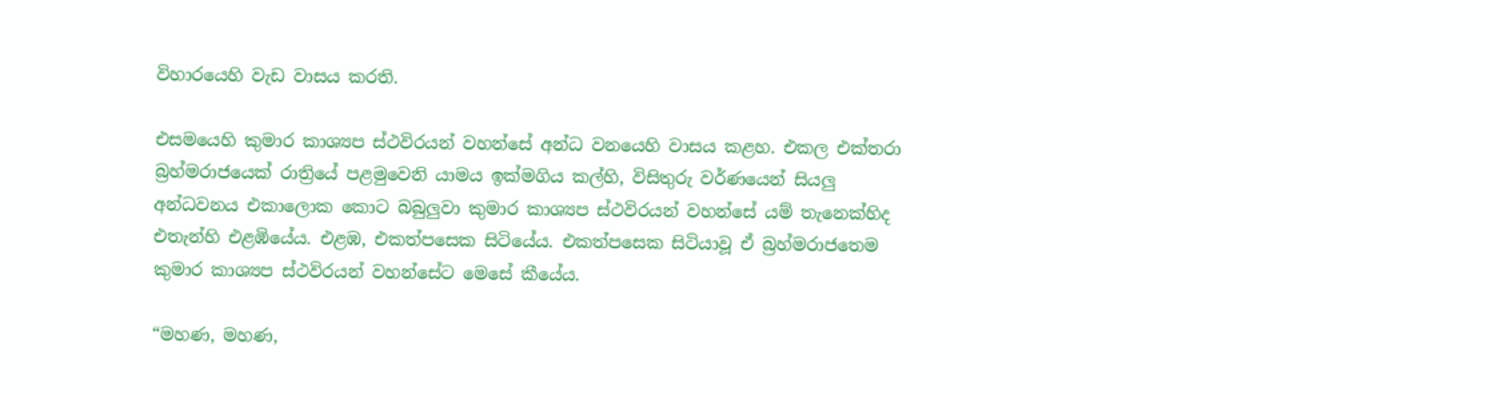විහාරයෙහි වැඩ වාසය කරති.

එසමයෙහි කුමාර කාශ්‍යප ස්ථවිරයන් වහන්සේ අන්ධ වනයෙහි වාසය කළහ. එකල එක්තරා බ්‍රහ්මරාජයෙක් රාත්‍රියේ පළමුවෙනි යාමය ඉක්මගිය කල්හි, විසිතුරු වර්ණයෙන් සියලු අන්ධවනය එකාලොක කොට බබුලුවා කුමාර කාශ්‍යප ස්ථවිරයන් වහන්සේ යම් තැනෙක්හිද එතැන්හි එළඹියේය. එළඹ, එකත්පසෙක සිටියේය. එකත්පසෙක සිටියාවූ ඒ බ්‍රහ්මරාජතෙම කුමාර කාශ්‍යප ස්ථවිරයන් වහන්සේට මෙසේ කීයේය.

“මහණ, මහණ,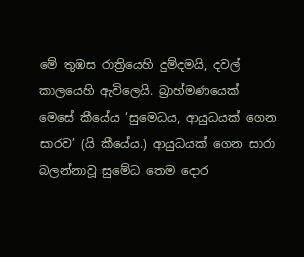මේ තුඹස රාත්‍රියෙහි දුම්දමයි, දවල් කාලයෙහි ඇවිලෙයි. බ්‍රාහ්මණයෙක් මෙසේ කීයේය ‘සුමෙධය, ආයුධයක් ගෙන සාරව’ (යි කීයේය.) ආයුධයක් ගෙන සාරා බලන්නාවූ සුමේධ තෙම දොර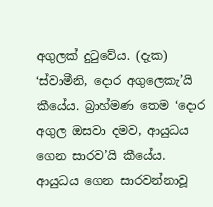අගුලක් දුටුවේය. (දැක) ‘ස්වාමීනි, දොර අගුලෙකැ’යි කීයේය. බ්‍රාහ්මණ තෙම ‘දොර අගුල ඔසවා දමව, ආයුධය ගෙන සාරව’යි කීයේය. ආයුධය ගෙන සාරවන්නාවූ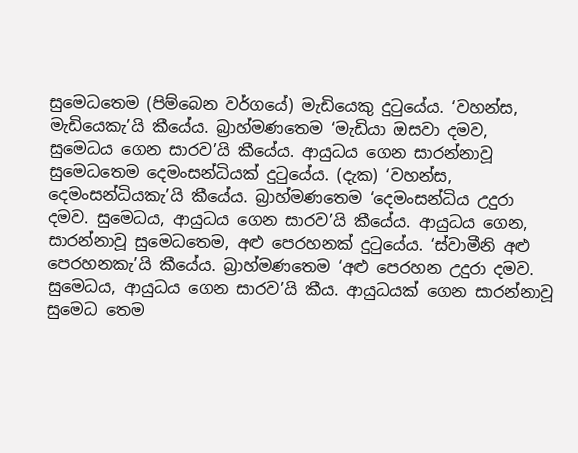සුමෙධතෙම (පිම්බෙන වර්ගයේ) මැඩියෙකු දුටුයේය. ‘වහන්ස, මැඩියෙකැ’යි කීයේය. බ්‍රාහ්මණතෙම ‘මැඩියා ඔසවා දමව, සුමෙධය ගෙන සාරව’යි කීයේය. ආයුධය ගෙන සාරන්නාවූ සුමෙධතෙම දෙමංසන්ධියක් දුටුයේය. (දැක) ‘වහන්ස, දෙමංසන්ධියකැ’යි කීයේය. බ්‍රාහ්මණතෙම ‘දෙමංසන්ධිය උදුරා දමව. සුමෙධය, ආයුධය ගෙන සාරව’යි කීයේය. ආයුධය ගෙන, සාරන්නාවූ සුමෙධතෙම, අළු පෙරහනක් දුටුයේය. ‘ස්වාමීනි අළු පෙරහනකැ’යි කීයේය. බ්‍රාහ්මණතෙම ‘අළු පෙරහන උදුරා දමව. සුමෙධය, ආයුධය ගෙන සාරව’යි කීය. ආයුධයක් ගෙන සාරන්නාවූ සුමෙධ තෙම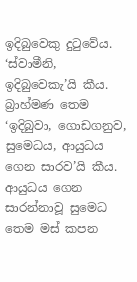ඉදිබුවෙකු දුටුවේය. ‘ස්වාමීනි, ඉදිබුවෙකැ’යි කීය. බ්‍රාහ්මණ තෙම ‘ඉදිබුවා, ගොඩගනුව, සුමෙධය, ආයුධය ගෙන සාරව’යි කීය. ආයුධය ගෙන සාරන්නාවූ සුමෙධ තෙම මස් කපන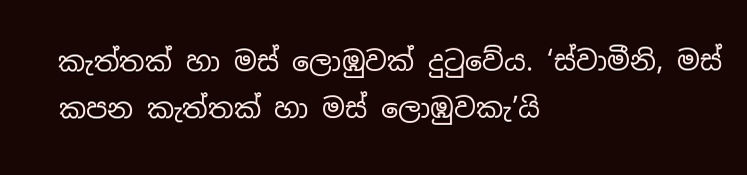කැත්තක් හා මස් ලොඹුවක් දුටුවේය. ‘ස්වාමීනි, මස් කපන කැත්තක් හා මස් ලොඹුවකැ’යි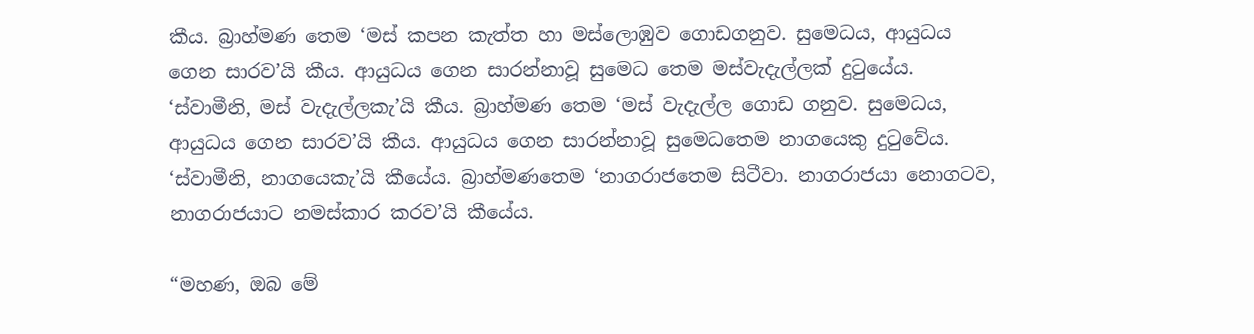කීය. බ්‍රාහ්මණ තෙම ‘මස් කපන කැත්ත හා මස්ලොඹුව ගොඩගනුව. සුමෙධය, ආයුධය ගෙන සාරව’යි කීය. ආයුධය ගෙන සාරන්නාවූ සුමෙධ තෙම මස්වැදැල්ලක් දුටුයේය. ‘ස්වාමීනි, මස් වැදැල්ලකැ’යි කීය. බ්‍රාහ්මණ තෙම ‘මස් වැදැල්ල ගොඩ ගනුව. සුමෙධය, ආයුධය ගෙන සාරව’යි කීය. ආයුධය ගෙන සාරන්නාවූ සුමෙධතෙම නාගයෙකු දුටුවේය. ‘ස්වාමීනි, නාගයෙකැ’යි කීයේය. බ්‍රාහ්මණතෙම ‘නාගරාජතෙම සිටීවා. නාගරාජයා නොගටව, නාගරාජයාට නමස්කාර කරව’යි කීයේය.

“මහණ, ඔබ මේ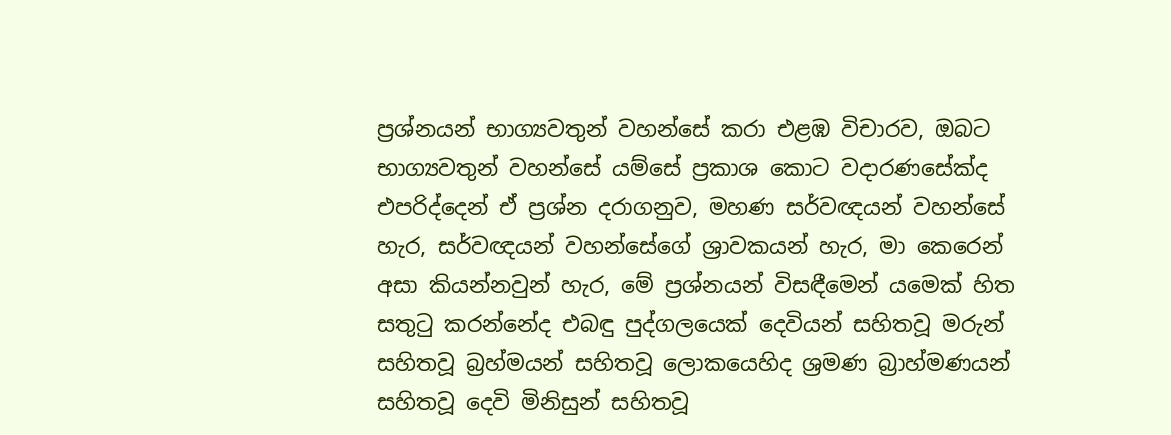ප්‍රශ්නයන් භාග්‍යවතුන් වහන්සේ කරා එළඹ විචාරව, ඔබට භාග්‍යවතුන් වහන්සේ යම්සේ ප්‍රකාශ කොට වදාරණසේක්ද එපරිද්දෙන් ඒ ප්‍රශ්න දරාගනුව, මහණ සර්වඥයන් වහන්සේ හැර, සර්වඥයන් වහන්සේගේ ශ්‍රාවකයන් හැර, මා කෙරෙන් අසා කියන්නවුන් හැර, මේ ප්‍රශ්නයන් විසඳීමෙන් යමෙක් හිත සතුටු කරන්නේද එබඳු පුද්ගලයෙක් දෙවියන් සහිතවූ මරුන් සහිතවූ බ්‍රහ්මයන් සහිතවූ ලොකයෙහිද ශ්‍රමණ බ්‍රාහ්මණයන් සහිතවූ දෙවි මිනිසුන් සහිතවූ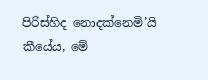පිරිස්හිද නොදක්නෙමි’යි කීයේය, මේ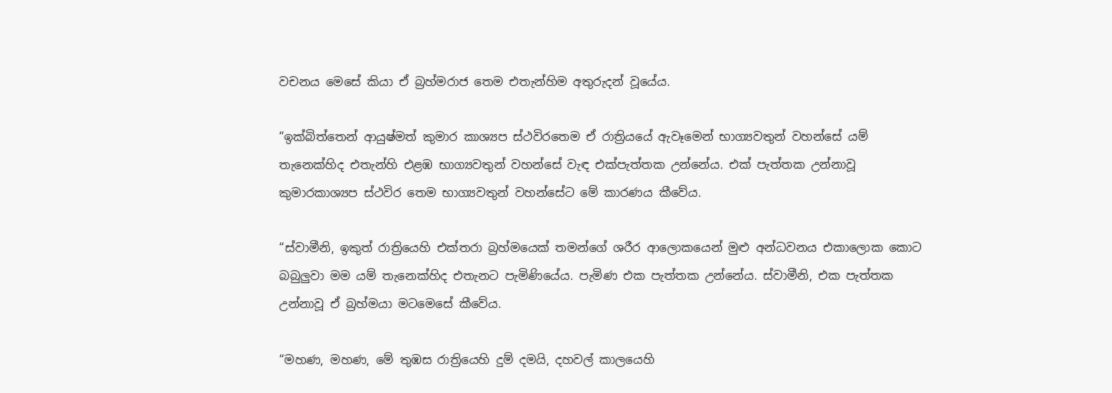වචනය මෙසේ කියා ඒ බ්‍රහ්මරාජ තෙම එතැන්හිම අතුරුදන් වූයේය.

“ඉක්බිත්තෙන් ආයුෂ්මත් කුමාර කාශ්‍යප ස්ථවිරතෙම ඒ රාත්‍රියයේ ඇවෑමෙන් භාග්‍යවතුන් වහන්සේ යම් තැනෙක්හිද එතැන්හි එළඹ භාග්‍යවතුන් වහන්සේ වැඳ එක්පැත්තක උන්නේය. එක් පැත්තක උන්නාවූ කුමාරකාශ්‍යප ස්ථවිර තෙම භාග්‍යවතුන් වහන්සේට මේ කාරණය කීවේය.

“ස්වාමීනි, ඉකුත් රාත්‍රියෙහි එක්තරා බ්‍රහ්මයෙක් තමන්ගේ ශරීර ආලොකයෙන් මුළු අන්ධවනය එකාලොක කොට බබුලුවා මම යම් තැනෙක්හිද එතැනට පැමිණියේය. පැමිණ එක පැත්තක උන්නේය. ස්වාමීනි, එක පැත්තක උන්නාවූ ඒ බ්‍රහ්මයා මටමෙසේ කීවේය.

“මහණ, මහණ, මේ තුඹස රාත්‍රියෙහි දුම් දමයි, දහවල් කාලයෙහි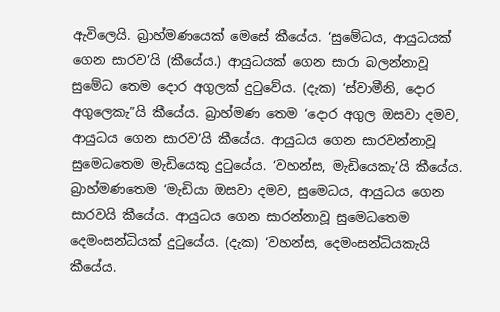ඇවිලෙයි. බ්‍රාහ්මණයෙක් මෙසේ කීයේය. ‘සුමේධය, ආයුධයක් ගෙන සාරව’යි (කීයේය.) ආයුධයක් ගෙන සාරා බලන්නාවූ සුමේධ තෙම දොර අගුලක් දුටුවේය. (දැක) ‘ස්වාමීනි, දොර අගුලෙකැ”යි කීයේය. බ්‍රාහ්මණ තෙම ‘දොර අගුල ඔසවා දමව, ආයුධය ගෙන සාරව’යි කීයේය. ආයුධය ගෙන සාරවන්නාවූ සුමෙධතෙම මැඩියෙකු දුටුයේය. ‘වහන්ස, මැඩියෙකැ’යි කීයේය. බ්‍රාහ්මණතෙම ‘මැඩියා ඔසවා දමව, සුමෙධය, ආයුධය ගෙන සාරවයි කීයේය. ආයුධය ගෙන සාරන්නාවූ සුමෙධතෙම දෙමංසන්ධියක් දුටුයේය. (දැක) ‘වහන්ස, දෙමංසන්ධියකැයි කීයේය.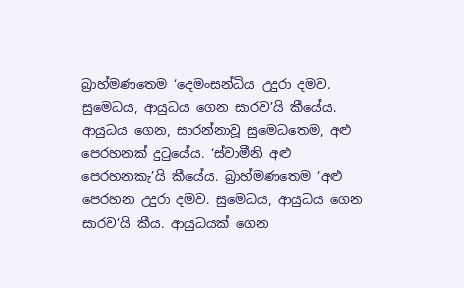බ්‍රාහ්මණතෙම ‘දෙමංසන්ධිය උදුරා දමව. සුමෙධය, ආයුධය ගෙන සාරව’යි කීයේය. ආයුධය ගෙන, සාරන්නාවූ සුමෙධතෙම, අළු පෙරහනක් දුටුයේය. ‘ස්වාමීනි අළු පෙරහනකැ’යි කීයේය. බ්‍රාහ්මණතෙම ‘අළු පෙරහන උදුරා දමව. සුමෙධය, ආයුධය ගෙන සාරව’යි කීය. ආයුධයක් ගෙන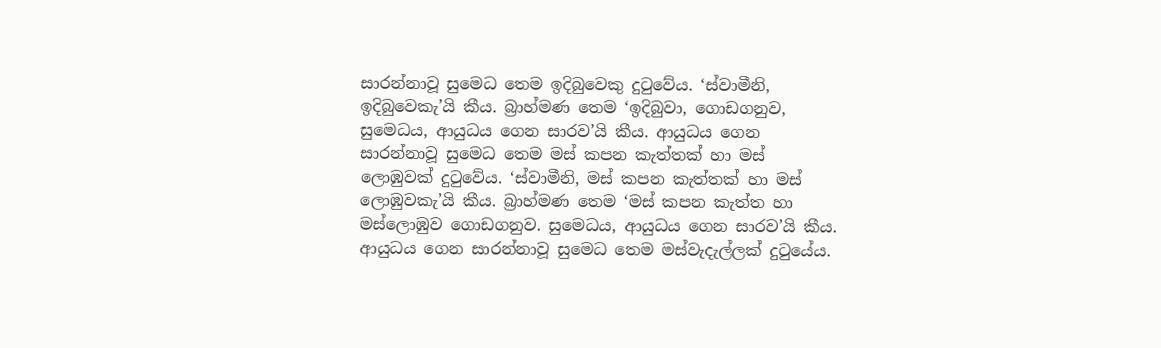සාරන්නාවූ සුමෙධ තෙම ඉදිබුවෙකු දුටුවේය. ‘ස්වාමීනි, ඉදිබුවෙකැ’යි කීය. බ්‍රාහ්මණ තෙම ‘ඉදිබුවා, ගොඩගනුව, සුමෙධය, ආයුධය ගෙන සාරව’යි කීය. ආයුධය ගෙන සාරන්නාවූ සුමෙධ තෙම මස් කපන කැත්තක් හා මස් ලොඹුවක් දුටුවේය. ‘ස්වාමීනි, මස් කපන කැත්තක් හා මස් ලොඹුවකැ’යි කීය. බ්‍රාහ්මණ තෙම ‘මස් කපන කැත්ත හා මස්ලොඹුව ගොඩගනුව. සුමෙධය, ආයුධය ගෙන සාරව’යි කීය. ආයුධය ගෙන සාරන්නාවූ සුමෙධ තෙම මස්වැදැල්ලක් දුටුයේය.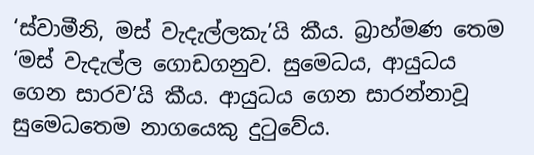‘ස්වාමීනි, මස් වැදැල්ලකැ’යි කීය. බ්‍රාහ්මණ තෙම ‘මස් වැදැල්ල ගොඩගනුව. සුමෙධය, ආයුධය ගෙන සාරව’යි කීය. ආයුධය ගෙන සාරන්නාවූ සුමෙධතෙම නාගයෙකු දුටුවේය.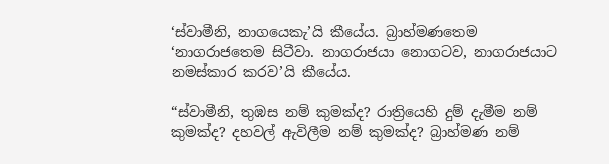‘ස්වාමීනි, නාගයෙකැ’යි කීයේය. බ්‍රාහ්මණතෙම ‘නාගරාජතෙම සිටීවා. නාගරාජයා නොගටව, නාගරාජයාට නමස්කාර කරව’යි කීයේය.

“ස්වාමීනි, තුඹස නම් කුමක්ද? රාත්‍රියෙහි දුම් දැමීම නම් කුමක්ද? දහවල් ඇවිලීම නම් කුමක්ද? බ්‍රාහ්මණ නම්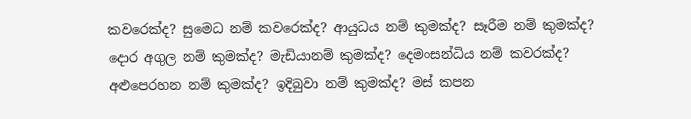කවරෙක්ද? සුමෙධ නම් කවරෙක්ද? ආයුධය නම් කුමක්ද? සෑරීම නම් කුමක්ද? දොර අගුල නම් කුමක්ද? මැඩියානම් කුමක්ද? දෙමංසන්ධිය නම් කවරක්ද? අළුපෙරහන නම් කුමක්ද? ඉදිබුවා නම් කුමක්ද? මස් කපන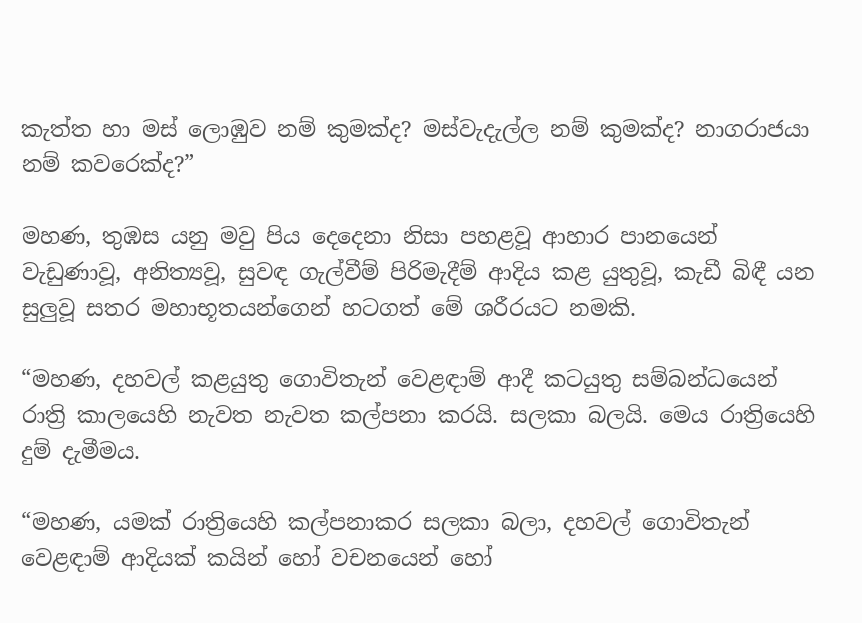කැත්ත හා මස් ලොඹුව නම් කුමක්ද? මස්වැදැල්ල නම් කුමක්ද? නාගරාජයා නම් කවරෙක්ද?”

මහණ, තුඹස යනු මවු පිය දෙදෙනා නිසා පහළවූ ආහාර පානයෙන් වැඩුණාවූ, අනිත්‍යවූ, සුවඳ ගැල්වීම් පිරිමැදීම් ආදිය කළ යුතුවූ, කැඩී බිඳී යන සුලුවූ සතර මහාභූතයන්ගෙන් හටගත් මේ ශරීරයට නමකි.

“මහණ, දහවල් කළයුතු ගොවිතැන් වෙළඳාම් ආදී කටයුතු සම්බන්ධයෙන් රාත්‍රි කාලයෙහි නැවත නැවත කල්පනා කරයි. සලකා බලයි. මෙය රාත්‍රියෙහි දුම් දැමීමය.

“මහණ, යමක් රාත්‍රියෙහි කල්පනාකර සලකා බලා, දහවල් ගොවිතැන් වෙළඳාම් ආදියක් කයින් හෝ වචනයෙන් හෝ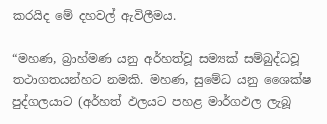කරයිද මේ දහවල් ඇවිලීමය.

“මහණ, බ්‍රාහ්මණ යනු අර්හත්වූ සම්‍යක් සම්බුද්ධවූ තථාගතයන්හට නමකි. මහණ, සුමේධ යනු ශෛක්ෂ පුද්ගලයාට (අර්හත් ඵලයට පහළ මාර්ගඵල ලැබූ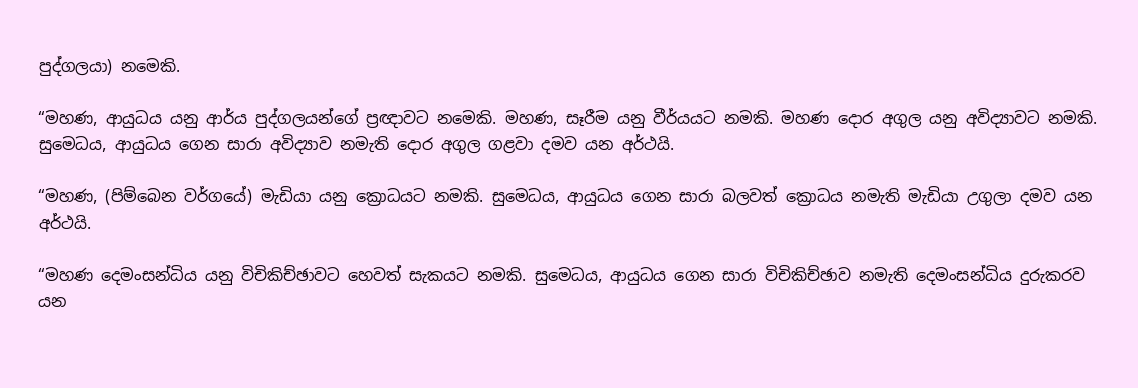පුද්ගලයා) නමෙකි.

“මහණ, ආයුධය යනු ආර්ය පුද්ගලයන්ගේ ප්‍රඥාවට නමෙකි. මහණ, සෑරීම යනු වීර්යයට නමකි. මහණ දොර අගුල යනු අවිද්‍යාවට නමකි. සුමෙධය, ආයුධය ගෙන සාරා අවිද්‍යාව නමැති දොර අගුල ගළවා දමව යන අර්ථයි.

“මහණ, (පිම්බෙන වර්ගයේ) මැඩියා යනු ක්‍රොධයට නමකි. සුමෙධය, ආයුධය ගෙන සාරා බලවත් ක්‍රොධය නමැති මැඩියා උගුලා දමව යන අර්ථයි.

“මහණ දෙමංසන්ධිය යනු විචිකිච්ඡාවට හෙවත් සැකයට නමකි. සුමෙධය, ආයුධය ගෙන සාරා විචිකිච්ඡාව නමැති දෙමංසන්ධිය දුරුකරව යන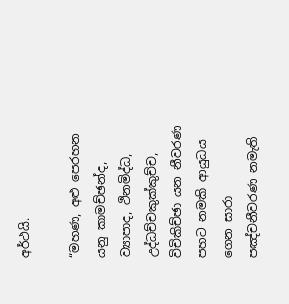අර්ථයි.

“මහණ, අළු පෙරහන යනු කාමච්ඡන්ද, ව්‍යාපාද, ථිනමිද්ධ, උද්ධච්චකුක්කුච්ච, විචිකිච්ඡා යන නීවරණ පහට නමකි ආයුධය ගෙන සාරා පඤ්චනීවරණ නමැති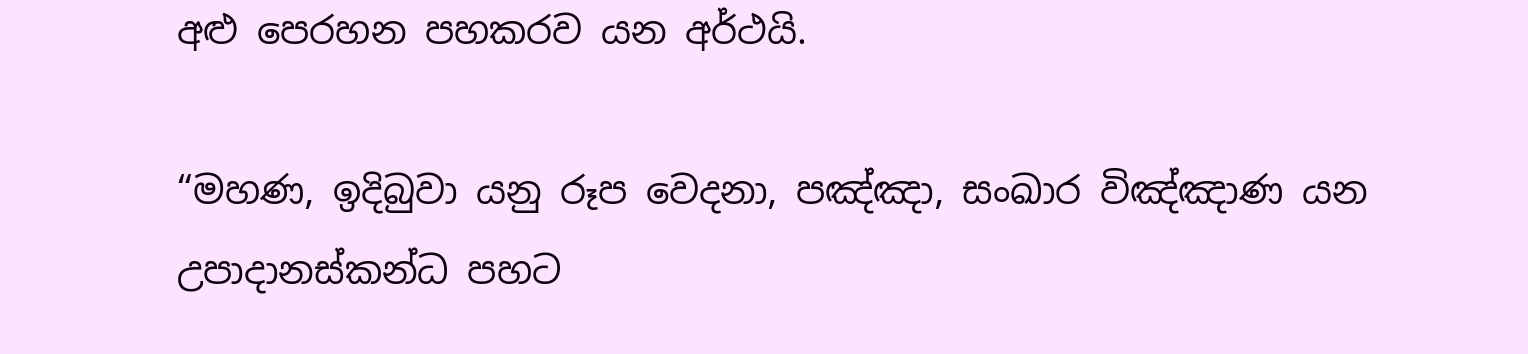අළු පෙරහන පහකරව යන අර්ථයි.

“මහණ, ඉදිබුවා යනු රූප වෙදනා, පඤ්ඤා, සංඛාර විඤ්ඤාණ යන උපාදානස්කන්ධ පහට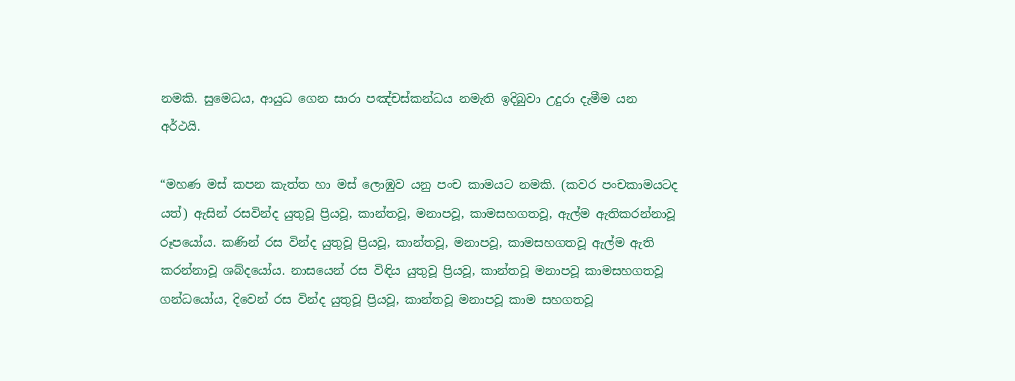නමකි. සුමෙධය, ආයුධ ගෙන සාරා පඤ්චස්කන්ධය නමැති ඉදිබුවා උදුරා දැමීම යන අර්ථයි.

“මහණ මස් කපන කැත්ත හා මස් ලොඹුව යනු පංච කාමයට නමකි. (කවර පංචකාමයටද යත්) ඇසින් රසවින්ද යුතුවූ ප්‍රියවූ, කාන්තවූ, මනාපවූ, කාමසහගතවූ, ඇල්ම ඇතිකරන්නාවූ රූපයෝය. කණින් රස වින්ද යුතුවූ ප්‍රියවූ, කාන්තවූ, මනාපවූ, කාමසහගතවූ ඇල්ම ඇති කරන්නාවූ ශබ්දයෝය. නාසයෙන් රස විඳිය යුතුවූ ප්‍රියවූ, කාන්තවූ මනාපවූ කාමසහගතවූ ගන්ධයෝය, දිවෙන් රස වින්ද යුතුවූ ප්‍රියවූ, කාන්තවූ මනාපවූ කාම සහගතවූ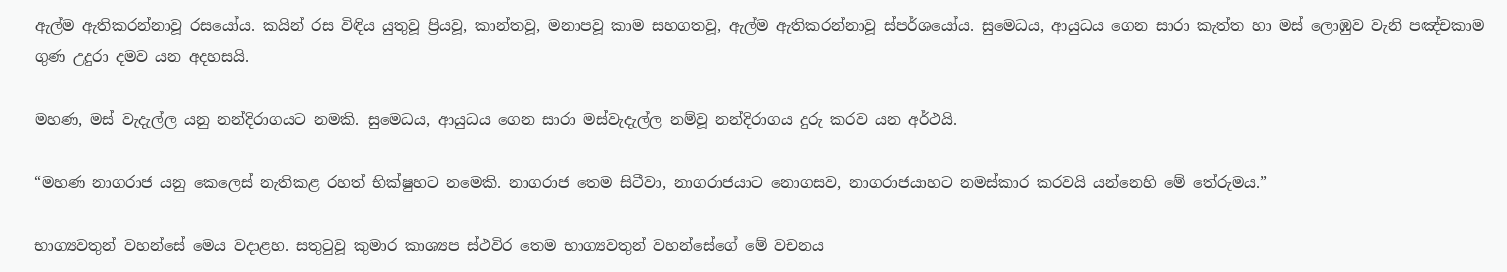ඇල්ම ඇතිකරන්නාවූ රසයෝය. කයින් රස විඳිය යුතුවූ ප්‍රියවූ, කාන්තවූ, මනාපවූ කාම සහගතවූ, ඇල්ම ඇතිකරන්නාවූ ස්පර්ශයෝය. සුමෙධය, ආයුධය ගෙන සාරා කැත්ත හා මස් ලොඹුව වැනි පඤ්චකාම ගුණ උදුරා දමව යන අදහසයි.

මහණ, මස් වැදැල්ල යනු නන්දිරාගයට නමකි. සුමෙධය, ආයුධය ගෙන සාරා මස්වැදැල්ල නම්වූ නන්දිරාගය දුරු කරව යන අර්ථයි.

“මහණ නාගරාජ යනු කෙලෙස් නැතිකළ රහත් භික්ෂුහට නමෙකි. නාගරාජ තෙම සිටීවා, නාගරාජයාට නොගසව, නාගරාජයාහට නමස්කාර කරවයි යන්නෙහි මේ තේරුමය.”

භාග්‍යවතුන් වහන්සේ මෙය වදාළහ. සතුටුවූ කුමාර කාශ්‍යප ස්ථවිර තෙම භාග්‍යවතුන් වහන්සේගේ මේ වචනය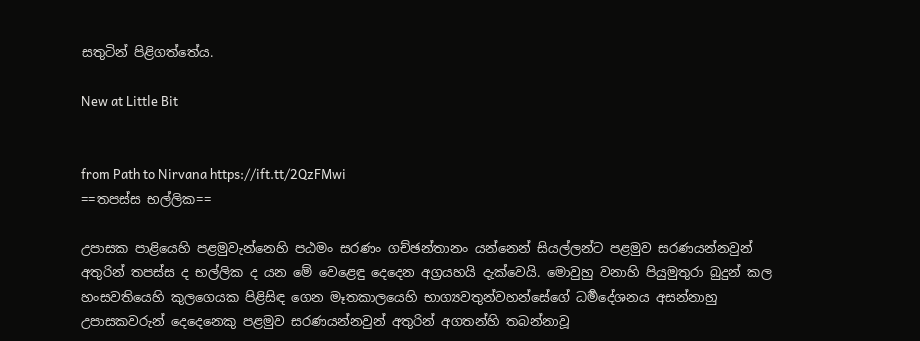සතුටින් පිළිගත්තේය.

New at Little Bit


from Path to Nirvana https://ift.tt/2QzFMwi
==තපස්ස භල්ලික==

උපාසක පාළි‍යෙහි පළමුවැන්නෙහි පඨමං සරණං ගච්ඡන්තානං යන්නෙන් සියල්ලන්ට පළමුව සරණයන්නවුන් අතුරින් තපස්ස ද භල්ලික ද යන මේ වෙළෙඳු දෙදෙන අග්‍රයහයි දැක්වෙයි. මොවුහු වනාහි පියුමුතුරා බුදුන් කල හංසවතියෙහි කුලගෙයක පිළිසිඳ ගෙන මෑතකාලයෙහි භාග්‍යවතුන්වහන්සේගේ ධර්‍මදේශනය අසන්නාහු උපාසකවරුන් දෙදෙනෙකු පළමුව සරණයන්නවුන් අතුරින් අගතන්හි තබන්නාවූ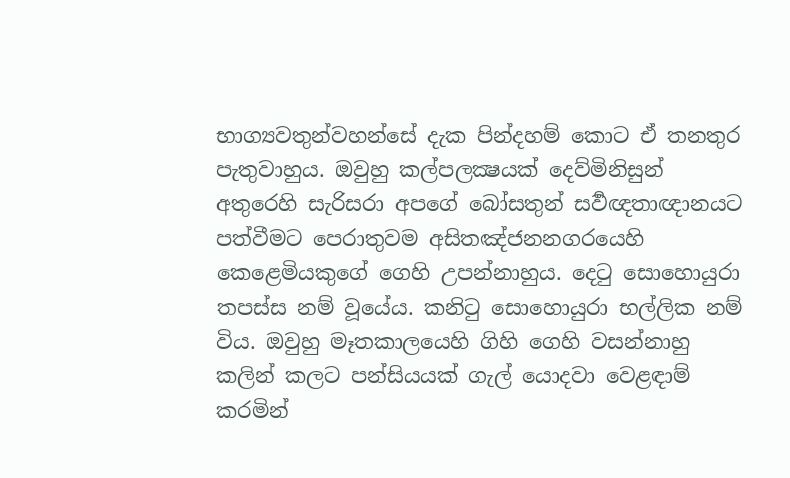භාග්‍යවතුන්වහන්සේ දැක පින්දහම් කොට ඒ තනතුර පැතුවාහුය. ඔවුහු කල්පලක්‍ෂයක් දෙව්මිනිසුන් අතුරෙහි සැරිසරා අපගේ බෝසතුන් සර්‍වඥතාඥානයට පත්වීමට පෙරාතුවම අසිතඤ්ජනනගරයෙහි කෙළෙමියකුගේ ගෙහි උපන්නාහුය. දෙටු සොහොයුරා තපස්ස නම් වූයේය. කනිටු සොහොයුරා භල්ලික නම් විය. ඔවුහු මෑතකාලයෙහි ගිහි ගෙහි වසන්නාහු කලින් කලට පන්සියයක් ගැල් යොදවා වෙළඳාම් කරමින්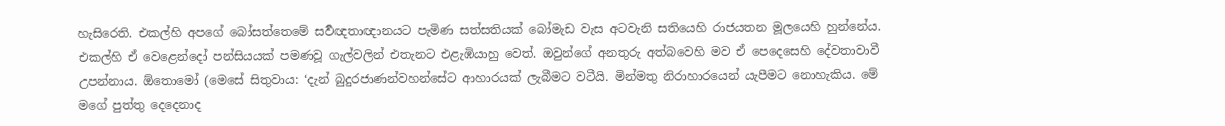හැසිරෙති. එකල්හි අපගේ බෝසත්තෙමේ සර්‍වඥතාඥානයට පැමිණ සත්සතියක් බෝමැඩ වැස අටවැනි සතියෙහි රාජයතන මූලයෙහි හුන්නේය. එකල්හි ඒ වෙළෙන්දෝ පන්සියයක් පමණවූ ගැල්වලින් එතැනට එළැඹියාහු වෙත්. ඔවුන්ගේ අනතුරු අත්බවෙහි මව ඒ පෙදෙසෙහි දේවතාවාවී උපන්නාය. ඕතොමෝ (මෙසේ සිතුවාය: ‘දැන් බුදුරජාණන්වහන්සේට ආහාරයක් ලැබීමට වටීයි. මින්මතු නිරාහාරයෙන් යැපීමට නොහැකිය. මේ මගේ පුත්තු දෙදෙනාද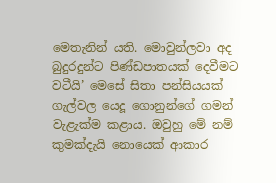මෙතැනින් යති. මොවුන්ලවා අද බුදුරදුන්ට පිණ්ඩපාතයක් දෙවීමට වටීයි’ මෙසේ සිතා පන්සියයක් ගැල්වල යෙදූ ගොනුන්ගේ ගමන් වැළැක්ම කළාය. ඔවුහු මේ නම් කුමක්දැයි නොයෙක් ආකාර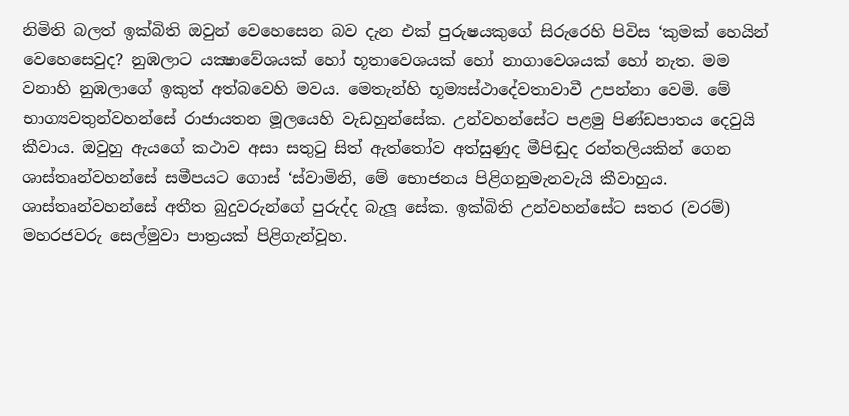නිමිති බලත් ඉක්බිති ඔවුන් වෙහෙසෙන බව දැන එක් පුරුෂයකුගේ සිරුරෙහි පිවිස ‘කුමක් හෙයින් වෙහෙසෙවුද? නුඹලාට යක්‍ෂාවේශයක් හෝ භූතාවෙශයක් හෝ නාගාවෙශයක් හෝ නැත. මම වනාහි නුඹලාගේ ඉකුත් අත්බවෙහි මවය. මෙතැන්හි භූම්‍යස්ථාදේවතාවාවී උපන්නා වෙමි. මේ භාග්‍යවතුන්වහන්සේ රාජායතන මූලයෙහි වැඩහුන්සේක. උන්වහන්සේට පළමු පිණ්ඩපාතය දෙවුයි කීවාය. ඔවුහු ඇයගේ කථාව අසා සතුටු සිත් ඇත්තෝව අත්සුණුද මීපිඬුද රන්තලියකින් ගෙන ශාස්තෘන්වහන්සේ සමීපයට ගොස් ‘ස්වාමිනි, මේ භොජනය පිළිගනුමැනවැයි කීවාහුය. ශාස්තෘන්වහන්සේ අතීත බුදුවරුන්ගේ පුරුද්ද බැලූ සේක. ඉක්බිති උන්වහන්සේට සතර (වරම්) මහරජවරු සෙල්මුවා පාත්‍රයක් පිළිගැන්වූහ.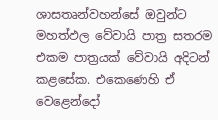ශාසතෘන්වහන්සේ ඔවුන්ට මහත්ඵල වේවායි පාත්‍ර සතරම එකම පාත්‍රයක් වේවායි අදිටන් කළසේක. එකෙණෙහි ඒ වෙළෙන්දෝ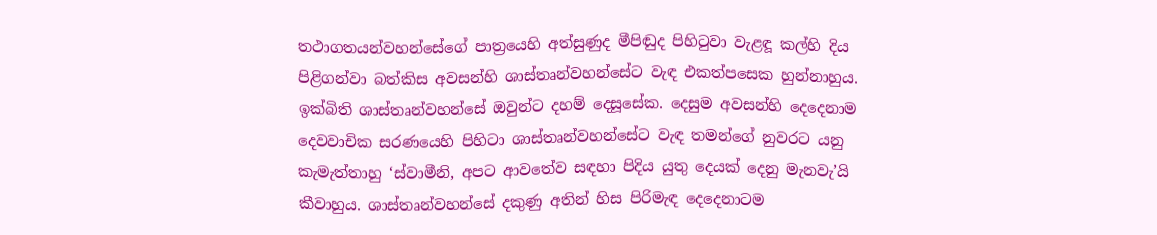තථාගතයන්වහන්සේගේ පාත්‍රයෙහි අත්සුණුද මීපිඬුද පිහිටුවා වැළඳූ කල්හි දිය පිළිගන්වා බත්කිස අවසන්හි ශාස්තෘන්වහන්සේට වැඳ එකත්පසෙක හුන්නාහුය. ඉක්බිති ශාස්තෘන්වහන්සේ ඔවුන්ට දහම් දෙසූසේක. දෙසුම අවසන්හි දෙදෙනාම දෙවවාචික සරණයෙහි පිහිටා ශාස්තෘන්වහන්සේට වැඳ තමන්ගේ නුවරට යනු කැමැත්තාහු ‘ස්වාමීනි, අපට ආවතේව සඳහා පිදිය යුතු දෙයක් දෙනු මැනවැ’යි කීවාහුය. ශාස්තෘන්වහන්සේ දකුණු අතින් හිස පිරිමැඳ දෙදෙනාටම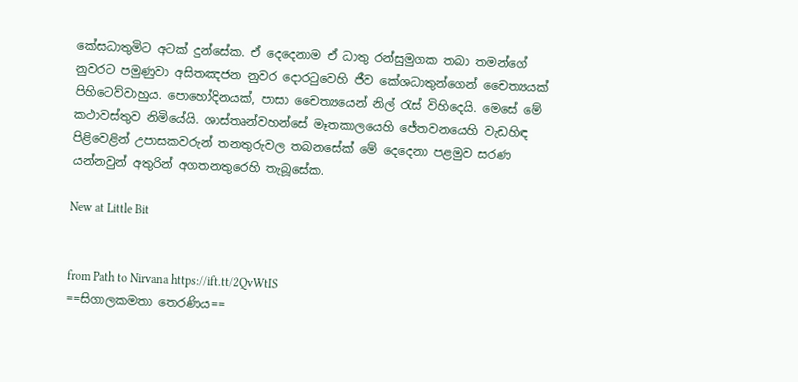කේසධාතුමිට අටක් දුන්සේක. ඒ දෙදෙනාම ඒ ධාතු රන්සුමුගක තබා තමන්ගේ නුවරට පමුණුවා අසිතඤජන නුවර දොරටුවෙහි ජීව කේශධාතුන්ගෙන් චෛත්‍යයක් පිහිටෙව්වාහුය. පොහෝදිනයක්, පාසා චෛත්‍යයෙන් නිල් රැස් විහිදෙයි. මෙසේ මේ කථාවස්තුව නිමියේයි. ශාස්තෘන්වහන්සේ මෑතකාලයෙහි ජේතවනයෙහි වැඩහිඳ පිළිවෙළින් උපාසකවරුන් තනතුරුවල තබනසේක් මේ දෙදෙනා පළමුව සරණ යන්නවුන් අතුරින් අගතනතුරෙහි තැබූසේක.

New at Little Bit


from Path to Nirvana https://ift.tt/2QvWtIS
==සිගාලකමතා තෙරණිය==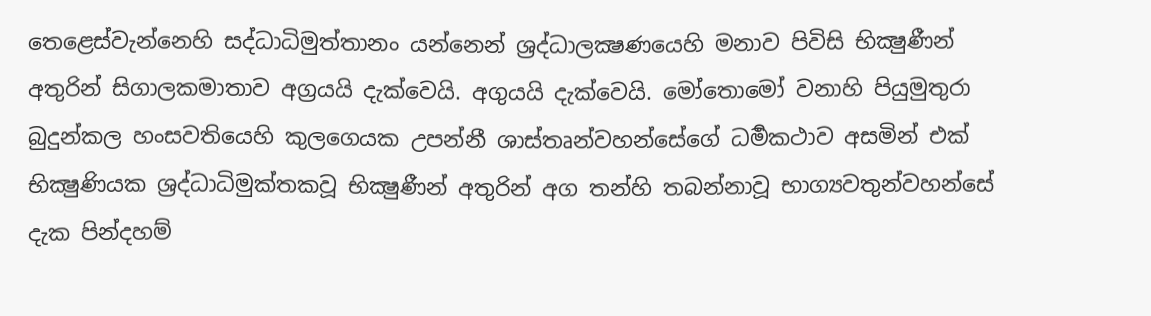තෙළෙස්වැන්නෙහි සද්ධාධිමුත්තානං යන්නෙන් ශ්‍රද්ධාලක්‍ෂණයෙහි මනාව පිවිසි භික්‍ෂුණීන් අතුරින් සිගාලකමාතාව අග්‍රයයි දැක්වෙයි. අගුයයි දැක්වෙයි. මෝතොමෝ වනාහි පියුමුතුරා බුදුන්කල හංසවතියෙහි කුලගෙයක උපන්නී ශාස්තෘන්වහන්සේගේ ධර්‍මකථාව අසමින් එක් භික්‍ෂුණියක ශ්‍රද්ධාධිමුක්තකවූ භික්‍ෂුණීන් අතුරින් අග තන්හි තබන්නාවූ භාග්‍යවතුන්වහන්සේ දැක පින්දහම්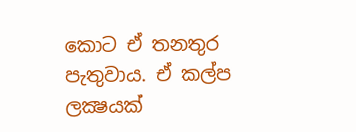කොට ඒ තනතුර පැතුවාය. ඒ කල්ප ලක්‍ෂයක්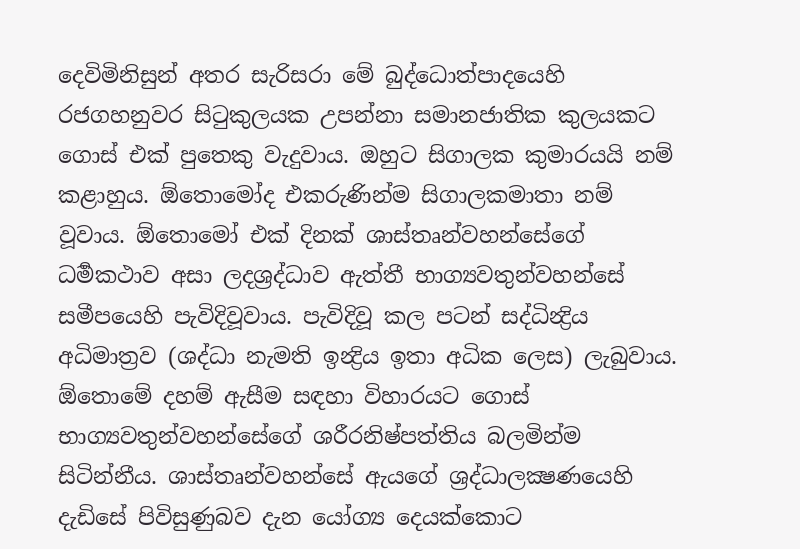දෙවිමිනිසුන් අතර සැරිසරා මේ බුද්ධොත්පාදයෙහි රජගහනුවර සිටුකුලයක උපන්නා සමානජාතික කුලයකට ගොස් එක් පුතෙකු වැදුවාය. ඔහුට සිගාලක කුමාරයයි නම් කළාහුය. ඕතොමෝද එකරුණින්ම සිගාලකමාතා නම් වූවාය. ඕතොමෝ එක් දිනක් ශාස්තෘන්වහන්සේගේ ධර්‍මකථාව අසා ලදශ්‍රද්ධාව ඇත්තී භාග්‍යවතුන්වහන්සේ සමීපයෙහි පැවිදිවූවාය. පැවිදිවූ කල පටන් සද්ධින්‍ද්‍රිය අධිමාත්‍රව (ශද්ධා නැමති ඉන්‍ද්‍රිය ඉතා අධික ලෙස) ලැබුවාය. ඕතොමේ දහම් ඇසීම සඳහා විහාරයට ගොස් භාග්‍යවතුන්වහන්සේගේ ශරීරනිෂ්පත්තිය බලමින්ම සිටින්නීය. ශාස්තෘන්වහන්සේ ඇයගේ ශ්‍රද්ධාලක්‍ෂණයෙහි දැඩිසේ පිවිසුණුබව දැන යෝග්‍ය දෙයක්කොට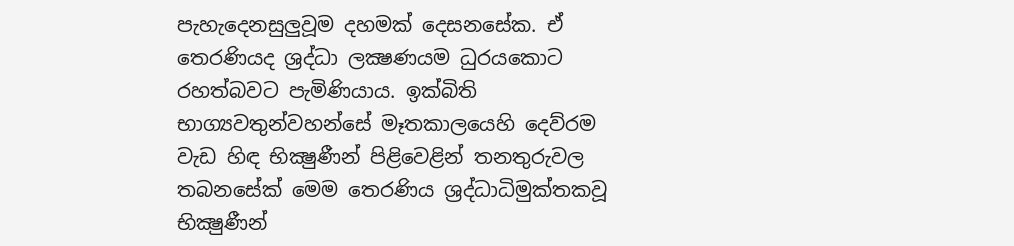පැහැදෙනසුලුවූම දහමක් දෙසනසේක. ඒ තෙරණියද ශ්‍රද්ධා ලක්‍ෂණයම ධුරයකොට රහත්බවට පැමිණියාය. ඉක්බිති භාග්‍යවතුන්වහන්සේ මෑතකාලයෙහි දෙව්රම වැඩ හිඳ භික්‍ෂුණීන් පිළිවෙළින් තනතුරුවල තබනසේක් මෙම තෙරණිය ශ්‍රද්ධාධිමුක්තකවූ භික්‍ෂුණීන්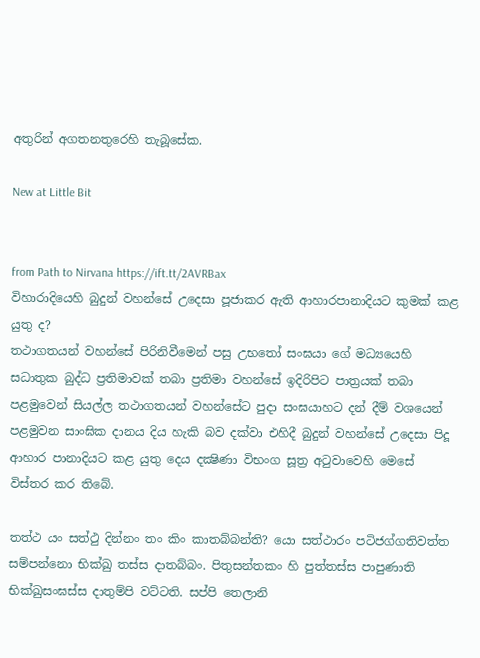අතුරින් අගතනතුරෙහි තැබූසේක.

New at Little Bit


from Path to Nirvana https://ift.tt/2AVRBax
විහාරාදියෙහි බුදුන් වහන්සේ උදෙසා පූජාකර ඇති ආහාරපානාදියට කුමක් කළ යුතු ද?
තථාගතයන් වහන්සේ පිරිනිවීමෙන් පසු උභතෝ සංඝයා ගේ මධ්‍යයෙහි සධාතුක බුද්ධ ප්‍ර‍තිමාවක් තබා ප්‍ර‍තිමා වහන්සේ ඉදිරිපිට පාත්‍ර‍යක් තබා පළමුවෙන් සියල්ල තථාගතයන් වහන්සේට පුදා සංඝයාහට දන් දීම් වශයෙන් පළමුවන සාංඝික දානය දිය හැකි බව දක්වා එහිදී බුදුන් වහන්සේ උදෙසා පිදූ ආහාර පානාදියට කළ යුතු දෙය දක්‍ෂිණා විභංග සූත්‍ර‍ අටුවාවෙහි මෙසේ විස්තර කර තිබේ.

තත්ථ යං සත්ථු දින්නං තං කිං කාතබ්බන්ති? යො සත්ථාරං පටිජග්ගතිවත්ත සම්පන්නො භික්ඛු තස්ස දාතබ්බං. පිතුසන්තකං හි පුත්තස්ස පාපුණාති භික්ඛුසංඝස්ස දාතුම්පි වට්ටති. සප්පි තෙලානි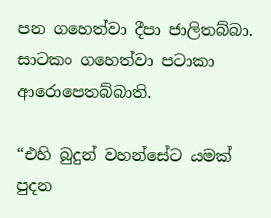පන ගහෙත්වා දීපා ජාලිතබ්බා. සාටකං ගහෙත්වා පටාකා ආරොපෙතබ්බාති.

“එහි බුදුන් වහන්සේට යමක් පුදන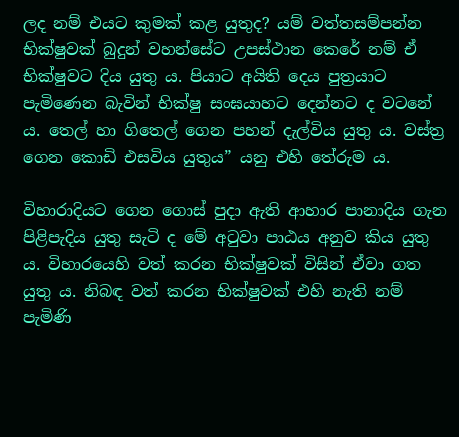ලද නම් එයට කුමක් කළ යුතුද? යම් වත්තසම්පන්න භික්ෂුවක් බුදුන් වහන්සේට උපස්ථාන කෙරේ නම් ඒ භික්ෂුවට දිය යුතු ය. පියාට අයිති දෙය පුත්‍ර‍යාට පැමිණෙන බැවින් භික්ෂු සංඝයාහට දෙන්නට ද වටනේ ය. තෙල් හා ගිතෙල් ගෙන පහන් දැල්විය යුතු ය. වස්ත්‍ර‍ ගෙන කොඩි එසවිය යුතුය” යනු එහි තේරුම ය.

විහාරාදියට ගෙන ගොස් පුදා ඇති ආහාර පානාදිය ගැන පිළිපැදිය යුතු සැටි ද මේ අටුවා පාඨය අනුව කිය යුතු ය. විහාරයෙහි වත් කරන භික්ෂුවක් විසින් ඒවා ගත යුතු ය. නිබඳ වත් කරන භික්ෂුවක් එහි නැති නම් පැමිණි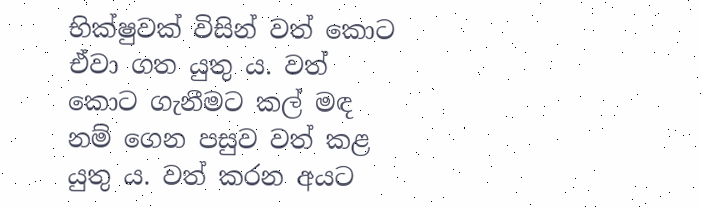භික්ෂුවක් විසින් වත් කොට ඒවා ගත යුතු ය. වත් කොට ගැනීමට කල් මඳ නම් ගෙන පසුව වත් කළ යුතු ය. වත් කරන අයට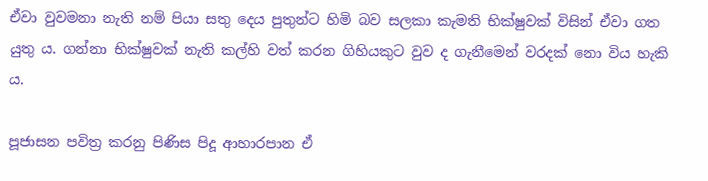ඒවා වුවමනා නැති නම් පියා සතු දෙය පුතුන්ට හිමි බව සලකා කැමති භික්ෂුවක් විසින් ඒවා ගත යුතු ය. ගන්නා භික්ෂුවක් නැති කල්හි වත් කරන ගිහියකුට වුව ද ගැනීමෙන් වරදක් නො විය හැකි ය.

පූජාසන පවිත්‍ර‍ කරනු පිණිස පිදූ ආහාරපාන ඒ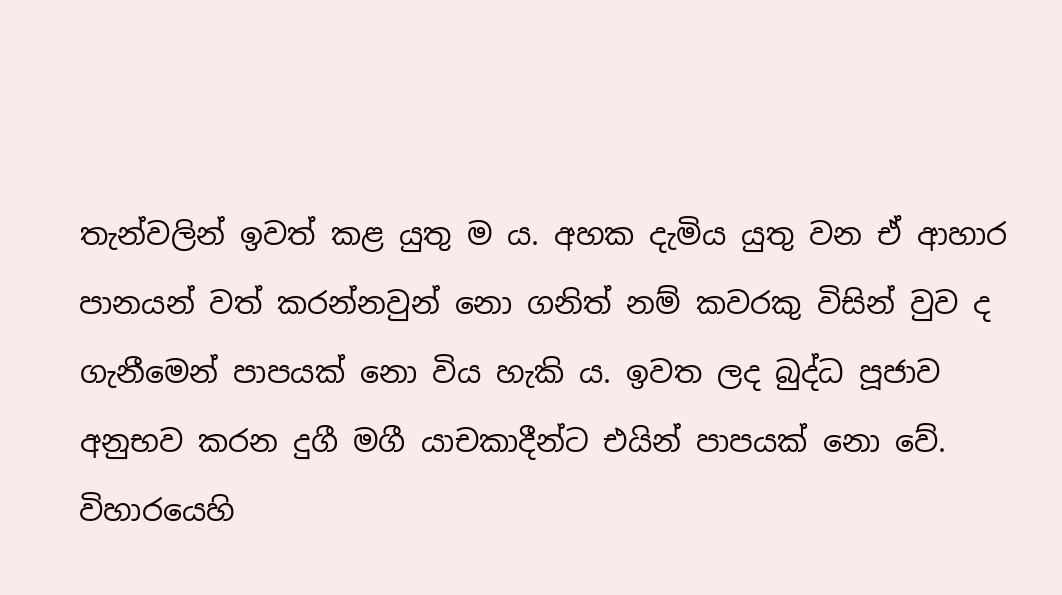තැන්වලින් ඉවත් කළ යුතු ම ය. අහක දැමිය යුතු වන ඒ ආහාර පානයන් වත් කරන්නවුන් නො ගනිත් නම් කවරකු විසින් වුව ද ගැනීමෙන් පාපයක් නො විය හැකි ය. ඉවත ලද බුද්ධ පූජාව අනුභව කරන දුගී මගී යාචකාදීන්ට එයින් පාපයක් නො වේ. විහාරයෙහි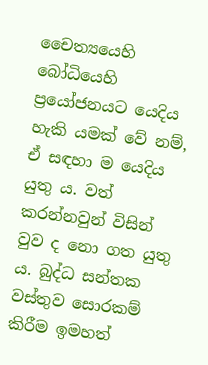චෛත්‍යයෙහි බෝධියෙහි ප්‍රයෝජනයට යෙදිය හැකි යමක් වේ නම්, ඒ සඳහා ම යෙදිය යුතු ය. වත් කරන්නවුන් විසින් වුව ද නො ගත යුතු ය. බුද්ධ සන්තක වස්තුව සොරකම් කිරීම ඉමහත්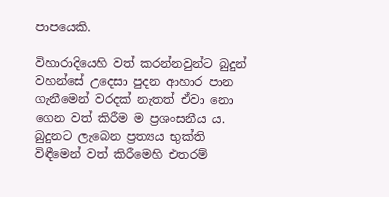පාපයෙකි.

විහාරාදියෙහි වත් කරන්නවුන්ට බුදුන් වහන්සේ උදෙසා පුදන ආහාර පාන ගැනීමෙන් වරදක් නැතත් ඒවා නො ගෙන වත් කිරීම ම ප්‍ර‍ශංසනීය ය. බුදුනට ලැබෙන ප්‍ර‍ත්‍යය භුක්ති විඳීමෙන් වත් කිරීමෙහි එතරම්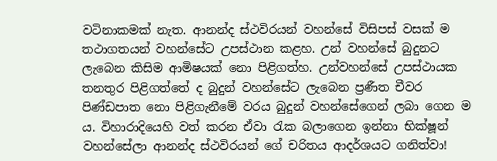වටිනාකමක් නැත. ආනන්ද ස්ථවිරයන් වහන්සේ විසිපස් වසක් ම තථාගතයන් වහන්සේට උපස්ථාන කළහ. උන් වහන්සේ බුදුනට ලැබෙන කිසිම ආමිෂයක් නො පිළිගත්හ. උන්වහන්සේ උපස්ථායක තනතුර පිළිගත්තේ ද බුදුන් වහන්සේට ලැබෙන ප්‍ර‍ණීත චීවර පිණ්ඩපාත නො පිළිගැනීමේ වරය බුදුන් වහන්සේගෙන් ලබා ගෙන ම ය. විහාරාදියෙහි වත් කරන ඒවා රැක බලාගෙන ඉන්නා භික්ෂූන් වහන්සේලා ආනන්ද ස්ථවිරයන් ගේ චරිතය ආදර්ශයට ගනිත්වා!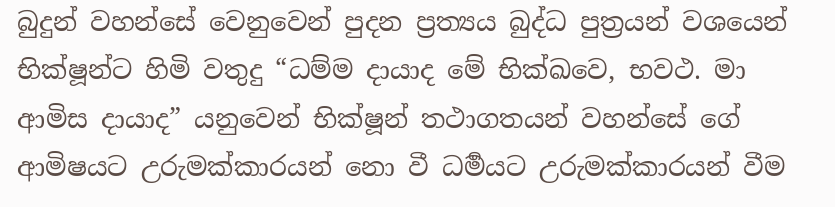බුදුන් වහන්සේ වෙනුවෙන් පුදන ප්‍ර‍ත්‍යය බුද්ධ පුත්‍ර‍යන් වශයෙන් භික්ෂූන්ට හිමි වතුදු “ධම්ම දායාද මේ භික්ඛවෙ, භවථ. මා ආමිස දායාද” යනුවෙන් භික්ෂූන් තථාගතයන් වහන්සේ ගේ ආමිෂයට උරුමක්කාරයන් නො වී ධර්‍මයට උරුමක්කාරයන් වීම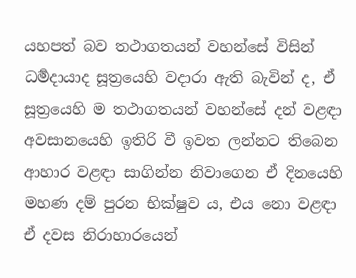යහපත් බව තථාගතයන් වහන්සේ විසින් ධර්‍මදායාද සූත්‍රයෙහි වදාරා ඇති බැවින් ද, ඒ සූත්‍රයෙහි ම තථාගතයන් වහන්සේ දන් වළඳා අවසානයෙහි ඉතිරි වී ඉවත ලන්නට තිබෙන ආහාර වළඳා සාගින්න නිවාගෙන ඒ දිනයෙහි මහණ දම් පුරන භික්ෂුව ය, එය නො වළඳා ඒ දවස නිරාහාරයෙන්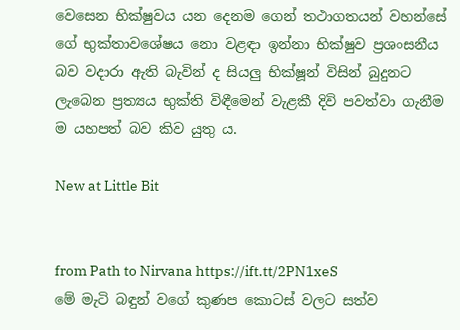වෙසෙන භික්ෂුවය යන දෙනම ගෙන් තථාගතයන් වහන්සේ ගේ භුක්තාවශේෂය නො වළඳා ඉන්නා භික්ෂුව ප්‍ර‍ශංසනීය බව වදාරා ඇති බැවින් ද සියලු භික්ෂූන් විසින් බුදුනට ලැබෙන ප්‍ර‍ත්‍යය භුක්ති විඳීමෙන් වැළකී දිවි පවත්වා ගැනීම ම යහපත් බව කිව යුතු ය.

New at Little Bit


from Path to Nirvana https://ift.tt/2PN1xeS
මේ මැටි බඳුන් වගේ කුණප කොටස් වලට සත්ව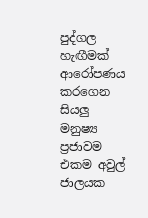පුද්ගල හැඟීමක් ආරෝපණය කරගෙන සියලු මනුෂ්‍ය ප්‍රජාවම එකම අවුල් ජාලයක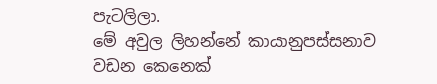පැටලිලා.
මේ අවුල ලිහන්නේ කායානුපස්සනාව වඩන කෙනෙක්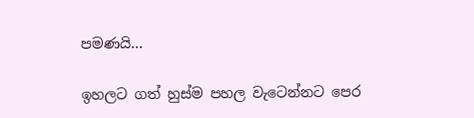පමණයි…

ඉහලට ගත් හුස්ම පහල වැටෙන්නට පෙර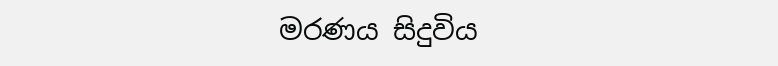මරණය සිදුවිය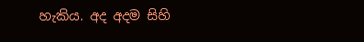හැකිය. අද අදම සිහි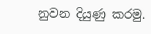නුවන දියුණු කරමු.